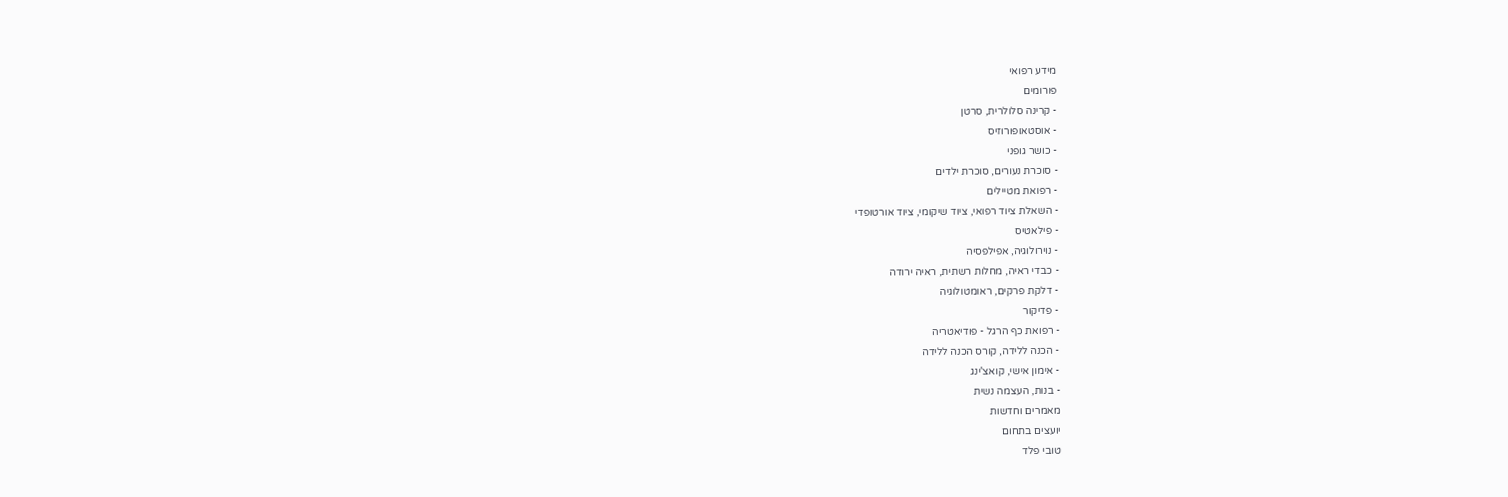מידע רפואי
פורומים
- קרינה סלולרית, סרטן
- אוסטאופורוזיס
- כושר גופני
- סוכרת נעורים, סוכרת ילדים
- רפואת מטיילים
- השאלת ציוד רפואי, ציוד שיקומי, ציוד אורטופדי
- פילאטיס
- נוירולוגיה, אפילפסיה
- כבדי ראיה, מחלות רשתית, ראיה ירודה
- דלקת פרקים, ראומטולוגיה
- פדיקור
- רפואת כף הרגל - פודיאטריה
- הכנה ללידה, קורס הכנה ללידה
- אימון אישי, קואצ'ינג
- בנות, העצמה נשית
מאמרים וחדשות
יועצים בתחום
טובי פלד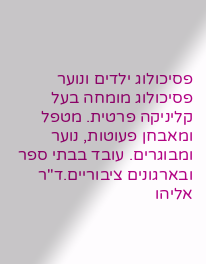פסיכולוג ילדים ונוער פסיכולוג מומחה בעל קליניקה פרטית. מטפל ומאבחן פעוטות, נוער ומבוגרים. עובד בבתי ספר ובארגונים ציבוריים.ד"ר אליהו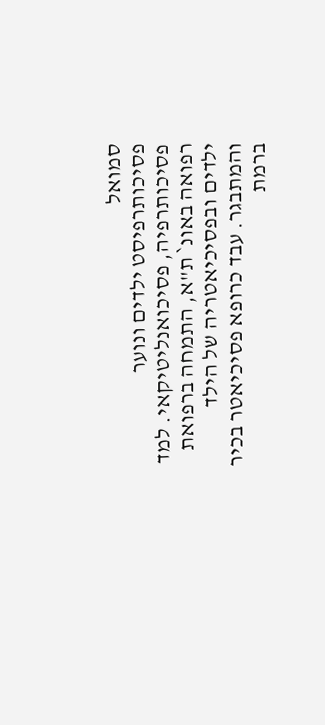סמואל
פסיכותרפיסט ילדים ונוער פסיכותרפיה, פסיכואנליטיקאי. למד רפואה באונ` ת"א, התמחה ברפואת ילדים ובפסיכיאטריה של הילד והמתבגר. עבד כרופא פסיכיאטר בכיר ברמת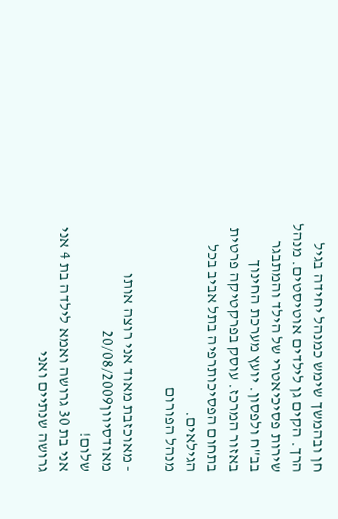חן ובהמשך שימש כמנהל יחידה בגיל הרך. הקים גן לילדים אוטיסטים. מנהל שירות פסיכיאטרי של הילד והמתבגר בב"ח ולפסון. יועץ מערכת החינוך באזור המרכז. עוסק בפרקטיקה פרטית בתחום הפסיכותרפיה בתל אביב בכל הגילאים.
מנהל הפורום

- מאוכזבת מאוד אני רוצה אותו מאודסיוון20/08/2009
שלום!
אני בת 30 גרושה ואמא לילדה בת 4 אני גרושה שנתיים ואני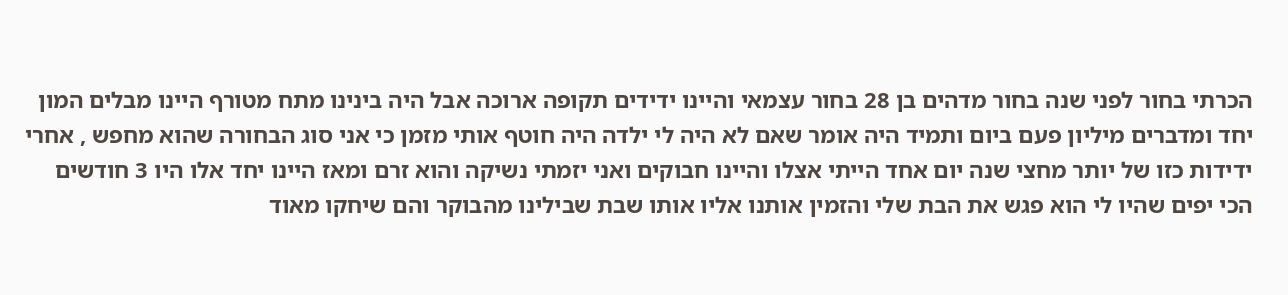הכרתי בחור לפני שנה בחור מדהים בן 28 בחור עצמאי והיינו ידידים תקופה ארוכה אבל היה בינינו מתח מטורף היינו מבלים המון יחד ומדברים מיליון פעם ביום ותמיד היה אומר שאם לא היה לי ילדה היה חוטף אותי מזמן כי אני סוג הבחורה שהוא מחפש , אחרי ידידות כזו של יותר מחצי שנה יום אחד הייתי אצלו והיינו חבוקים ואני יזמתי נשיקה והוא זרם ומאז היינו יחד אלו היו 3 חודשים הכי יפים שהיו לי הוא פגש את הבת שלי והזמין אותנו אליו אותו שבת שבילינו מהבוקר והם שיחקו מאוד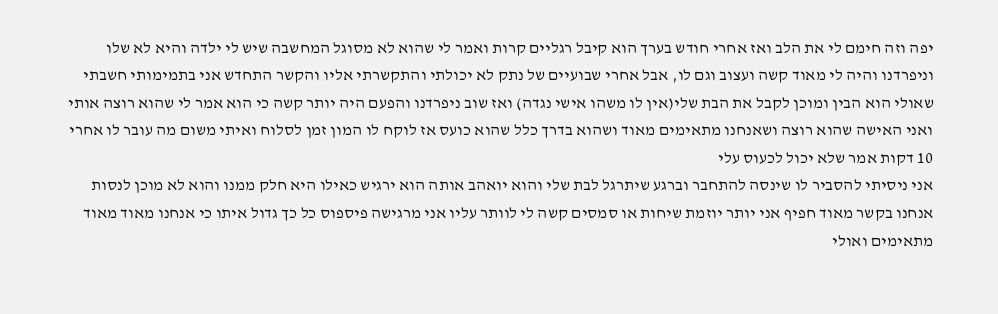יפה וזה חימם לי את הלב ואז אחרי חודש בערך הוא קיבל רגליים קרות ואמר לי שהוא לא מסוגל המחשבה שיש לי ילדה והיא לא שלו
וניפרדנו והיה לי מאוד קשה ועצוב וגם לו, אבל אחרי שבועיים של נתק לא יכולתי והתקשרתי אליו והקשר התחדש אני בתמימותי חשבתי שאולי הוא הבין ומוכן לקבל את הבת שלי(אין לו משהו אישי נגדה) ואז שוב ניפרדנו והפעם היה יותר קשה כי הוא אמר לי שהוא רוצה אותי ואני האישה שהוא רוצה ושאנחנו מתאימים מאוד ושהוא בדרך כלל שהוא כועס אז לוקח לו המון זמן לסלוח ואיתי משום מה עובר לו אחרי 10 דקות אמר שלא יכול לכעוס עלי
אני ניסיתי להסביר לו שינסה להתחבר וברגע שיתרגל לבת שלי והוא יואהב אותה הוא ירגיש כאילו היא חלק ממנו והוא לא מוכן לנסות אנחנו בקשר מאוד חפיף אני יותר יוזמת שיחות או סמסים קשה לי לוותר עליו אני מרגישה פיספוס כל כך גדול איתו כי אנחנו מאוד מאוד מתאימים ואולי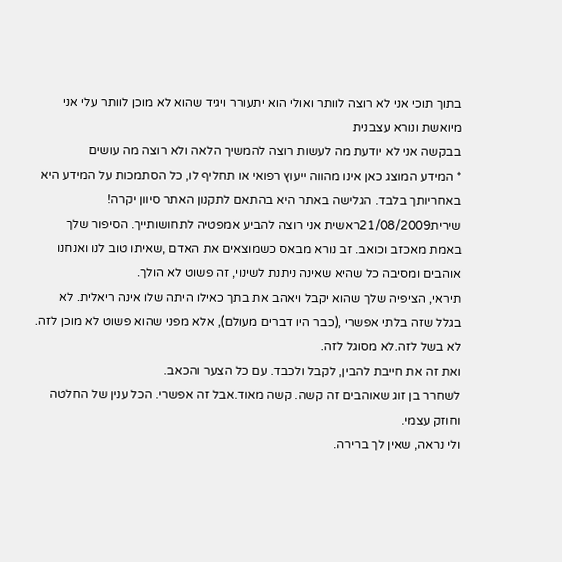בתוך תוכי אני לא רוצה לוותר ואולי הוא יתעורר ויגיד שהוא לא מוכן לוותר עלי אני מיואשת ונורא עצבנית
בבקשה אני לא יודעת מה לעשות רוצה להמשיך הלאה ולא רוצה מה עושים
* המידע המוצג כאן אינו מהווה ייעוץ רפואי או תחליף לו, כל הסתמכות על המידע היא באחריותך בלבד. הגלישה באתר היא בהתאם לתקנון האתר סיוון יקרה!
שירית21/08/2009ראשית אני רוצה להביע אמפטיה לתחושותייך. הסיפור שלך באמת מאכזב וכואב. זב נורא מבאס כשמוצאים את האדם ,שאיתו טוב לנו ואנחנו אוהבים ומסיבה כל שהיא שאינה ניתנת לשינוי, זה פשוט לא הולך.
תיראי, הציפיה שלך שהוא יקבל ויאהב את בתך כאילו היתה שלו אינה ריאלית. לא בגלל שזה בלתי אפשרי ,(כבר היו דברים מעולם), אלא מפני שהוא פשוט לא מוכן לזה. לא בשל לזה.לא מסוגל לזה.
ואת זה את חייבת להבין, לקבל ולכבד. עם כל הצער והכאב.
לשחרר בן זוג שאוהבים זה קשה. קשה מאוד.אבל זה אפשרי. הכל ענין של החלטה וחוזק עצמי.
ולי נראה, שאין לך ברירה.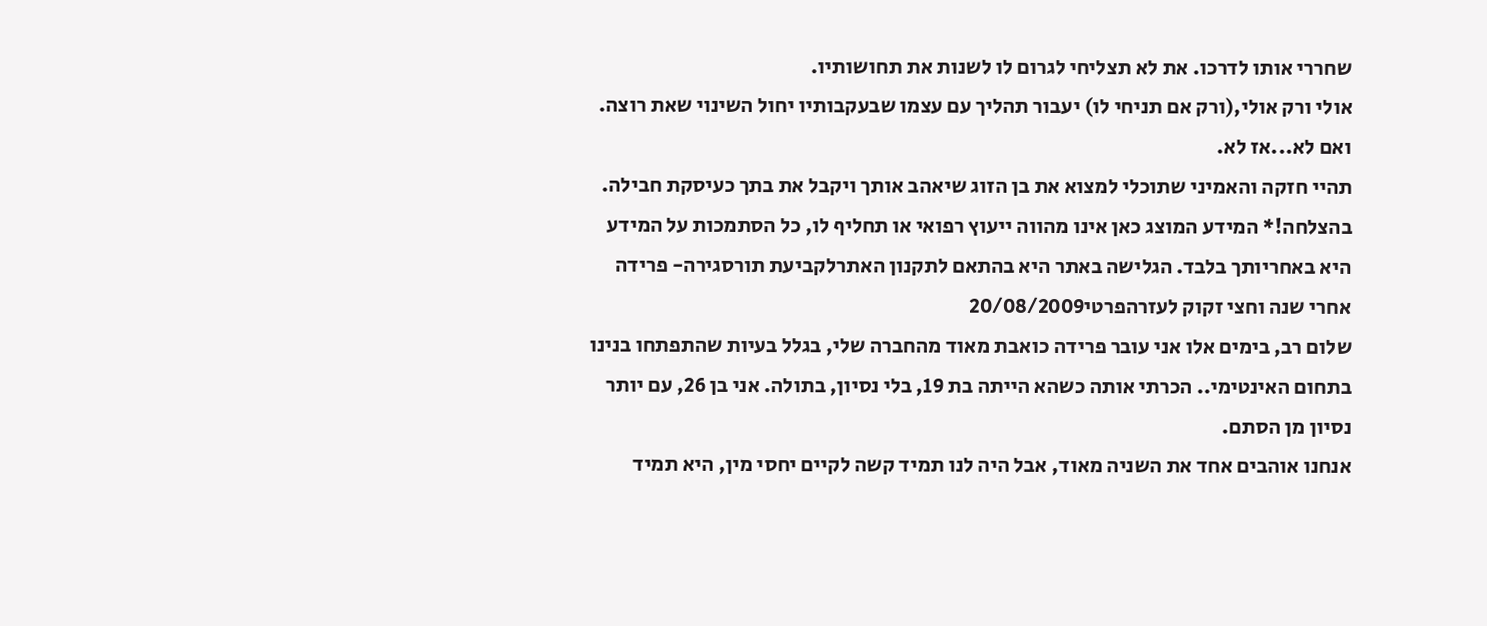שחררי אותו לדרכו. את לא תצליחי לגרום לו לשנות את תחושותיו.
אולי ורק אולי,(ורק אם תניחי לו) יעבור תהליך עם עצמו שבעקבותיו יחול השינוי שאת רוצה.
ואם לא...אז לא.
תהיי חזקה והאמיני שתוכלי למצוא את בן הזוג שיאהב אותך ויקבל את בתך כעיסקת חבילה.
בהצלחה!* המידע המוצג כאן אינו מהווה ייעוץ רפואי או תחליף לו, כל הסתמכות על המידע היא באחריותך בלבד. הגלישה באתר היא בהתאם לתקנון האתרלקביעת תורסגירה- פרידה אחרי שנה וחצי זקוק לעזרהפרטי20/08/2009
שלום רב, בימים אלו אני עובר פרידה כואבת מאוד מהחברה שלי, בגלל בעיות שהתפתחו בנינו בתחום האינטימי.. הכרתי אותה כשהא הייתה בת 19, בלי נסיון, בתולה. אני בן 26, עם יותר נסיון מן הסתם.
אנחנו אוהבים אחד את השניה מאוד, אבל היה לנו תמיד קשה לקיים יחסי מין, היא תמיד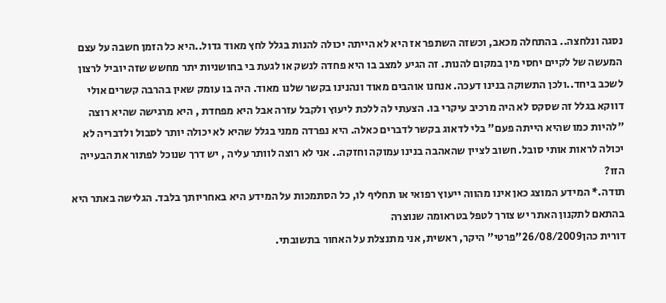נסגה ונלחצה.. בהתחלה מכאב, וכשזה השתפר אז היא לא הייתה יכולה להנות בגלל לחץ מאוד גדול..היא כל הזמן חשבה על עצם המעשה של לקיים יחסי מין במקום להנות. זה הגיע למצב בו היא פחדה לנשק או לגעת בי בחושניות יתר מחשש שזה יוביל לרצון לשכב ביחד..ולכן התשוקה בנינו דעכה. אנחנו אוהבים מאוד ונהנינו בקשר שלנו מאוד. היה בו עומק שאין בהרבה קשרים אולי דווקא בגלל זה שסקס לא היה מרכיב עיקרי בו. הצעתי לה ללכת ליעוץ ולקבל עזרה אבל היא מפחדת , היא מרגישה שהיא רוצה "להיות כמו שהיא הייתה פעם" בלי לדאוג בקשר לדברים כאלה. היא נפרדה ממני בגלל שהיא לא יכולה יותר לסבול ולדבריה לא יכולה לראות אותי סובל. חשוב לציין שהאהבה בנינו עמוקה וחזקה.. אני לא רוצה לוותר עליה , יש דרך שנוכל לפתור את הבעייה הזו?
תודה.* המידע המוצג כאן אינו מהווה ייעוץ רפואי או תחליף לו, כל הסתמכות על המידע היא באחריותך בלבד. הגלישה באתר היא בהתאם לתקנון האתר יש צורך לטפל בטראומה שנוצרה
דורית כהן26/08/2009"פרטי" היקר, ראשית, אני מתנצלת על האחור בתשובתי.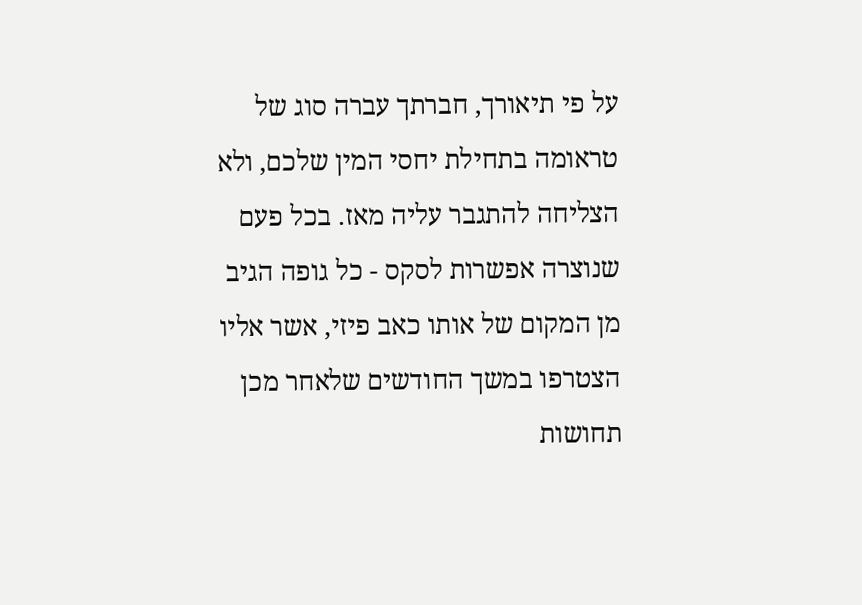על פי תיאורך, חברתך עברה סוג של טראומה בתחילת יחסי המין שלכם, ולא הצליחה להתגבר עליה מאז. בכל פעם שנוצרה אפשרות לסקס - כל גופה הגיב מן המקום של אותו כאב פיזי, אשר אליו הצטרפו במשך החודשים שלאחר מכן תחושות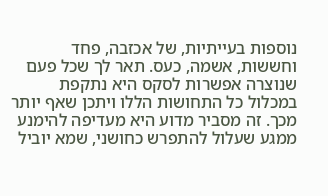נוספות בעייתיות, של אכזבה, פחד וחששות, אשמה, כעס. תאר לך שכל פעם שנוצרה אפשרות לסקס היא נתקפת במכלול כל התחושות הללו ויתכן שאף יותר מכך. זה מסביר מדוע היא מעדיפה להימנע ממגע שעלול להתפרש כחושני, שמא יוביל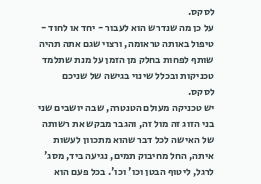לסקס.
על כן מה שנדרש הוא לעבור - יחד או לחוד - טיפול באותה טראומה, ורצוי שגם אתה תהיה שותף לפחות בחלק מן הזמן על מנת שתלמד טכניקות ובכלל שינוי בגישה של שניכם לסקס.
יש טכניקה מעולם הטנטרה, שבה יושבים שני בני הזוג זה מול זה, והגבר מבקש את רשותה של האישה לכל דבר שהוא מתכוון לעשות איתה, החל מחיבוק תמים, נגיעה ביד, מסג' לרגל, ליטוף הבטן וכו' וכו'. בכל פעם הוא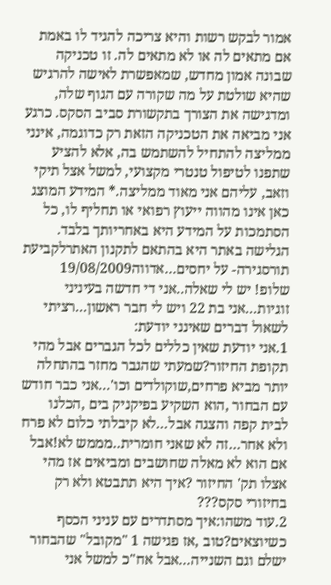אמור לבקש רשות והיא צריכה להגיד לו באמת אם מתאים לה או לא מתאים לה. זו טכניקה שבונה אמון מחדש, שמאפשרת לאישה להרגיש שהיא שולטת על מה שקורה עם הגוף שלה, ומדגישה את הצורך בתקשורת סביב הסקס. כרגע אני מביאה את הטכניקה הזאת רק כדוגמה, אינני ממליצה להתחיל להשתמש בה, אלא להציע שתפנו לטיפול טנטרי מקצועי, למשל אצל תיקי וזאב, עליהם אני מאוד ממליצה.* המידע המוצג כאן אינו מהווה ייעוץ רפואי או תחליף לו, כל הסתמכות על המידע היא באחריותך בלבד. הגלישה באתר היא בהתאם לתקנון האתרלקביעת תורסגירה- על יחסים...אדווה19/08/2009
שלופ! יש לי שאלה..אני די חדשה בעיניני זוגיות...אני בת 22 ויש לי חבר ראשון...רציתי לשאול דברים שאינני יודעת:
1.אני יודעת שאין כללים לכל הגברים אבל מהי תקופת החיזור?שמעתי שהגבר מחזר בהתחלה יותר מביא פרחים,שוקולדים וכו'...אני כבר חודש עם הבחור ,הוא השקיע בפיקניק בים ,הכלנו לבית קפה והצגה אבל...לא קיבלתי כלום לא פרח ולא אחר...זה לא שאני חומרית..מממש לא!אבל אם הוא לא מאלה שחושבים ומביאים אז מהי אצלו תק' החיזור ?איך היא תתבטא ולא רק בחיזורי סקס???
2.עוד משהו:איך מסתדרים עם עניני הכסף כשיוצאים?טוב ,אז פגישה 1 "מקובל" שהבחור ישלם וגם השנייה...אבל אח"כ למשל אני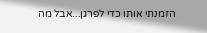הזמנתי אותו כדי לפרגן...אבל מה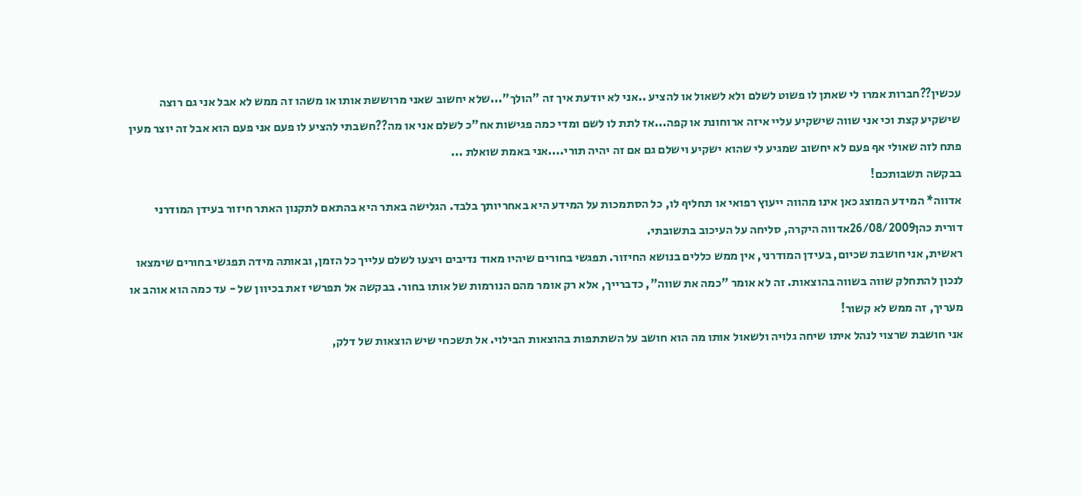עכשין??חברות אמרו לי שאתן לו פשוט לשלם ולא לשאול או להציע ..אני לא יודעת איך זה "הולך"...שלא יחשוב שאני מרוששת אותו או משהו זה ממש לא אבל אני גם רוצה שישקיע קצת וכי אני שווה שישקיע עליי איזה ארוחונת או קפה...אז לתת לו לשם ומדי כמה פגישות אח"כ לשלם אני או מה??חשבתי להציע לו פעם אני פעם הוא אבל זה יוצר מעין פתח לזה שאולי אף פעם לא יחשוב שמגיע לי שהוא ישקיע וישלם גם אם זה יהיה תורי....אני באמת שואלת ...
בבקשה תשבותכם!
אדווה* המידע המוצג כאן אינו מהווה ייעוץ רפואי או תחליף לו, כל הסתמכות על המידע היא באחריותך בלבד. הגלישה באתר היא בהתאם לתקנון האתר חיזור בעידן המודרני
דורית כהן26/08/2009אדווה היקרה, סליחה על העיכוב בתשובתי.
ראשית, אני חושבת שכיום, בעידן המודרני, אין ממש כללים בנושא החיזור. תפגשי בחורים שיהיו מאוד נדיבים ויצעו לשלם עלייך כל הזמן, ובאותה מידה תפגשי בחורים שימצאו לנכון להתחלק שווה בשווה בהוצאות. זה לא אומר "כמה את שווה", כדברייך, אלא רק אומר מהם הנורמות של אותו בחור. בבקשה אל תפרשי זאת בכיוון של - עד כמה הוא אוהב או מעריך, זה ממש לא קשור!
אני חושבת שרצוי לנהל איתו שיחה גלויה ולשאול אותו מה הוא חושב על השתתפות בהוצאות הבילוי. אל תשכחי שיש הוצאות של דלק,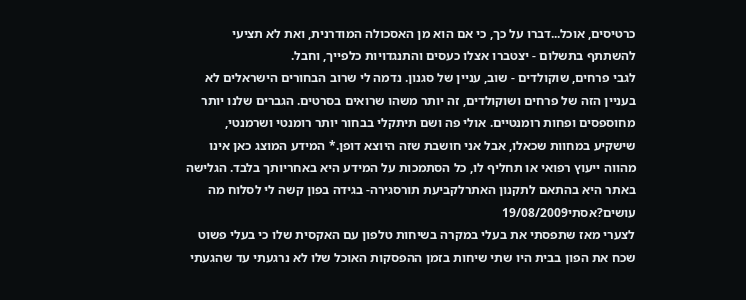כרטיסים, אוכל...דברו על כך, כי אם הוא מן האסכולה המודרנית, ואת לא תציעי להשתתף בתשלום - יצטברו אצלו כעסים והתנגדויות כלפייך, וחבל.
לגבי פרחים, שוקולדים - שוב, עניין של סגנון. נדמה לי שרוב הבחורים הישראלים לא בעניין הזה של פרחים ושוקולדים, זה יותר משהו שרואים בסרטים. הגברים שלנו יותר מחוספסים ופחות רומנטיים. אולי פה ושם תיתקלי בבחור יותר רומנטי ושרמנטי, שישקיע במחוות שכאלו, אבל אני חושבת שזה היוצא דופן.* המידע המוצג כאן אינו מהווה ייעוץ רפואי או תחליף לו, כל הסתמכות על המידע היא באחריותך בלבד. הגלישה באתר היא בהתאם לתקנון האתרלקביעת תורסגירה- בגידה בפון קשה לי לסלוח מה עושים?אסתי19/08/2009
לצערי מאז שתפסתי את בעלי במקרה בשיחות טלפון עם האקסית שלו כי בעלי פשוט שכח את הפון בבית היו שתי שיחות בזמן ההפסקות האוכל שלו לא נרגעתי עד שהגעתי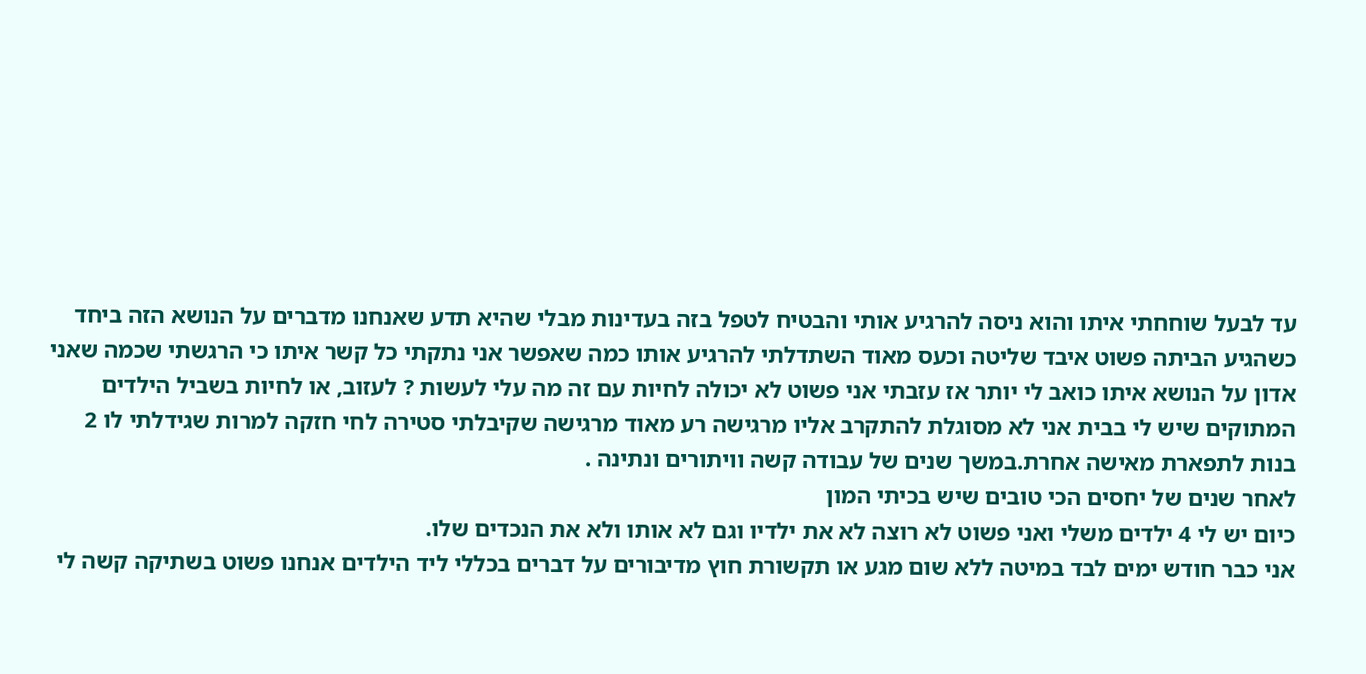עד לבעל שוחחתי איתו והוא ניסה להרגיע אותי והבטיח לטפל בזה בעדינות מבלי שהיא תדע שאנחנו מדברים על הנושא הזה ביחד כשהגיע הביתה פשוט איבד שליטה וכעס מאוד השתדלתי להרגיע אותו כמה שאפשר אני נתקתי כל קשר איתו כי הרגשתי שכמה שאני אדון על הנושא איתו כואב לי יותר אז עזבתי אני פשוט לא יכולה לחיות עם זה מה עלי לעשות ? לעזוב, או לחיות בשביל הילדים המתוקים שיש לי בבית אני לא מסוגלת להתקרב אליו מרגישה רע מאוד מרגישה שקיבלתי סטירה לחי חזקה למרות שגידלתי לו 2 בנות לתפארת מאישה אחרת.במשך שנים של עבודה קשה וויתורים ונתינה .
לאחר שנים של יחסים הכי טובים שיש בכיתי המון
כיום יש לי 4 ילדים משלי ואני פשוט לא רוצה לא את ילדיו וגם לא אותו ולא את הנכדים שלו.
אני כבר חודש ימים לבד במיטה ללא שום מגע או תקשורת חוץ מדיבורים על דברים בכללי ליד הילדים אנחנו פשוט בשתיקה קשה לי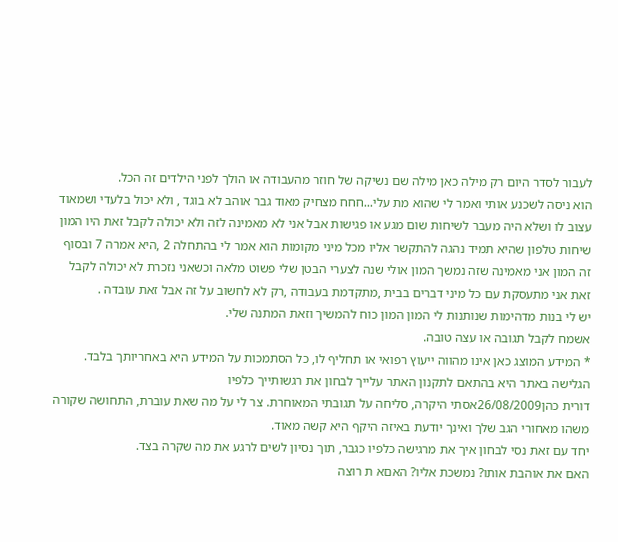לעבור לסדר היום רק מילה כאן מילה שם נשיקה של חוזר מהעבודה או הולך לפני הילדים זה הכל.
הוא ניסה לשכנע אותי ואמר לי שהוא מת עלי...חחח מצחיק מאוד גבר אוהב לא בוגד , ולא יכול בלעדי ושמאוד עצוב לו ושלא היה מעבר לשיחות שום מגע או פגישות אבל אני לא מאמינה לזה ולא יכולה לקבל זאת היו המון שיחות טלפון שהיא תמיד נהגה להתקשר אליו מכל מיני מקומות הוא אמר לי בהתחלה 2 ,היא אמרה 7 ובסוף זה המון אני מאמינה שזה נמשך המון אולי שנה לצערי הבטן שלי פשוט מלאה וכשאני נזכרת לא יכולה לקבל זאת אני מתעסקת עם כל מיני דברים בבית ,מתקדמת בעבודה ,רק לא לחשוב על זה אבל זאת עובדה .
יש לי בנות מדהימות שנותנות לי המון המון כוח להמשיך וזאת המתנה שלי.
אשמח לקבל תגובה או עצה טובה.
* המידע המוצג כאן אינו מהווה ייעוץ רפואי או תחליף לו, כל הסתמכות על המידע היא באחריותך בלבד. הגלישה באתר היא בהתאם לתקנון האתר עלייך לבחון את רגשותייך כלפיו
דורית כהן26/08/2009אסתי היקרה, סליחה על תגובתי המאוחרת. צר לי על מה שאת עוברת, התחושה שקורה משהו מאחורי הגב שלך ואינך יודעת באיזה היקף היא קשה מאוד.
יחד עם זאת נסי לבחון איך את מרגישה כלפיו כגבר, תוך נסיון לשים לרגע את מה שקרה בצד.
האם את אוהבת אותו? נמשכת אליו? האםא ת רוצה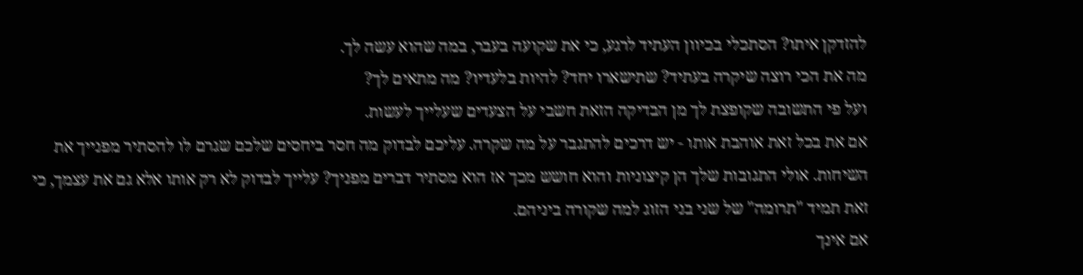להזדקן איתו? הסתכלי בכיוון העתיד לרגע, כי את שקועה בעבר, במה שהוא עשה לך.
מה את הכי רוצה שיקרה בעתיד? שתישארו יחד? להיות בלעדיו? מה מתאים לך?
ועל פי התשובה שקופצת לך מן הבדיקה הזאת חשבי על הצעדים שעלייך לעשות.
אם את בכל זאת אוהבת אותו - יש דרכים להתגבר על מה שקרה. עליכם לבדוק מה חסר ביחסים שלכם שגרם לו להסתיר מפנייך את השיחות. אולי התגובות שלך הן קיצוניות והוא חושש מכך אז הוא מסתיר דברים מפניך? עלייך לבדוק לא רק אותו אלא גם את עצמך, כי זאת תמיד "תרומה" של שני בני הזוג למה שקורה ביניהם.
אם אינך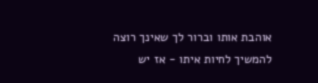אוהבת אותו וברור לך שאינך רוצה להמשיך לחיות איתו - אז יש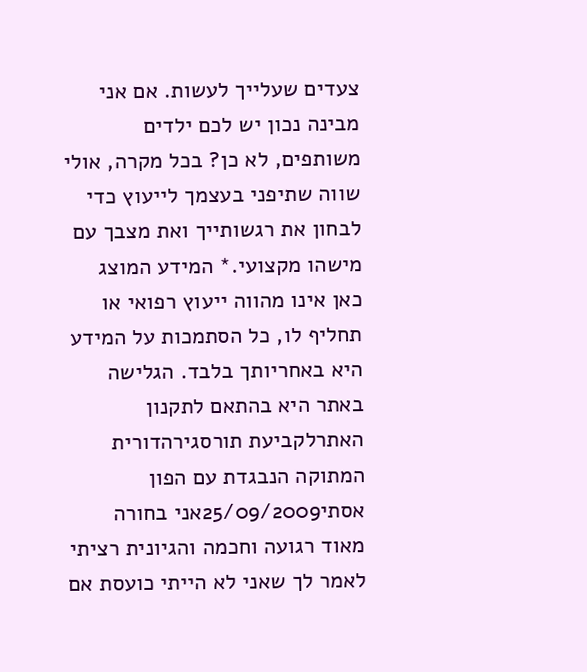צעדים שעלייך לעשות. אם אני מבינה נכון יש לכם ילדים משותפים, לא כן? בכל מקרה, אולי שווה שתיפני בעצמך לייעוץ כדי לבחון את רגשותייך ואת מצבך עם מישהו מקצועי.* המידע המוצג כאן אינו מהווה ייעוץ רפואי או תחליף לו, כל הסתמכות על המידע היא באחריותך בלבד. הגלישה באתר היא בהתאם לתקנון האתרלקביעת תורסגירהדורית המתוקה הנבגדת עם הפון
אסתי25/09/2009אני בחורה מאוד רגועה וחכמה והגיונית רציתי לאמר לך שאני לא הייתי כועסת אם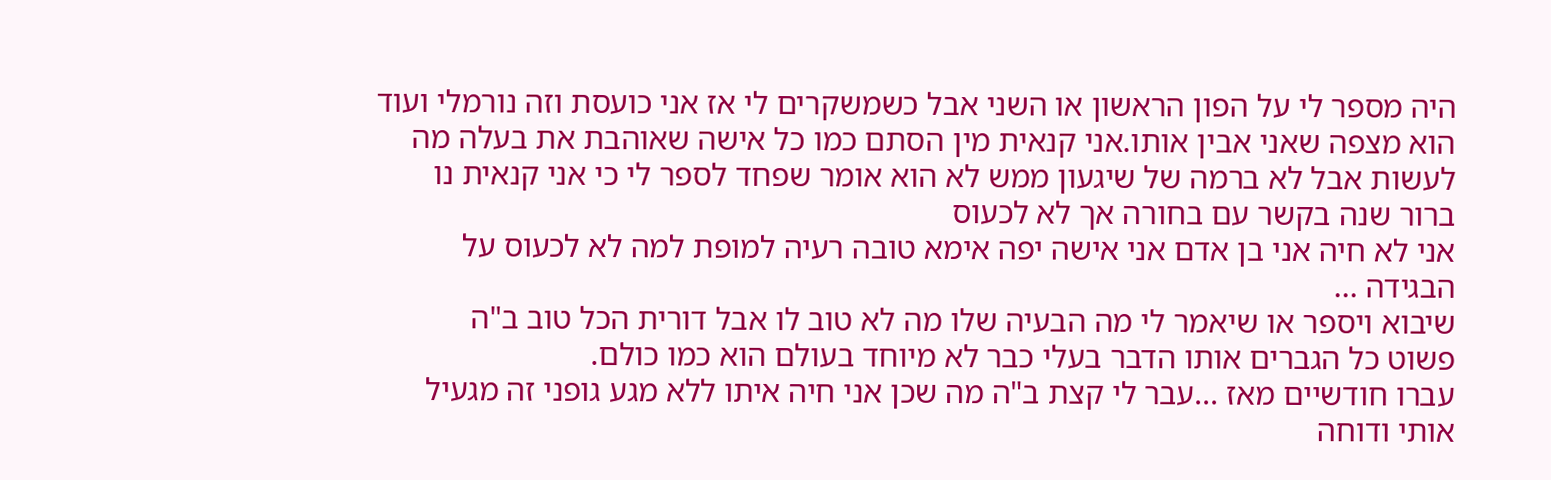היה מספר לי על הפון הראשון או השני אבל כשמשקרים לי אז אני כועסת וזה נורמלי ועוד הוא מצפה שאני אבין אותו.אני קנאית מין הסתם כמו כל אישה שאוהבת את בעלה מה לעשות אבל לא ברמה של שיגעון ממש לא הוא אומר שפחד לספר לי כי אני קנאית נו ברור שנה בקשר עם בחורה אך לא לכעוס
אני לא חיה אני בן אדם אני אישה יפה אימא טובה רעיה למופת למה לא לכעוס על הבגידה ...
שיבוא ויספר או שיאמר לי מה הבעיה שלו מה לא טוב לו אבל דורית הכל טוב ב"ה
פשוט כל הגברים אותו הדבר בעלי כבר לא מיוחד בעולם הוא כמו כולם.
עברו חודשיים מאז ...עבר לי קצת ב"ה מה שכן אני חיה איתו ללא מגע גופני זה מגעיל אותי ודוחה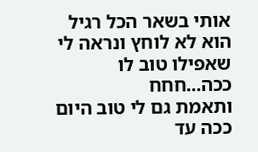אותי בשאר הכל רגיל הוא לא לוחץ ונראה לי שאפילו טוב לו ככה...חחח
ותאמת גם לי טוב היום ככה עד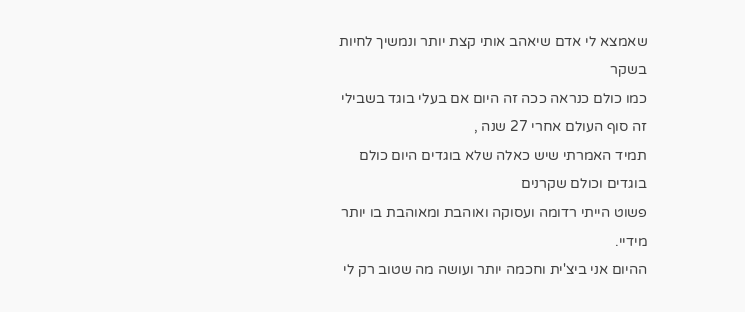שאמצא לי אדם שיאהב אותי קצת יותר ונמשיך לחיות בשקר
כמו כולם כנראה ככה זה היום אם בעלי בוגד בשבילי זה סוף העולם אחרי 27 שנה ,
תמיד האמרתי שיש כאלה שלא בוגדים היום כולם בוגדים וכולם שקרנים
פשוט הייתי רדומה ועסוקה ואוהבת ומאוהבת בו יותר מידיי.
ההיום אני ביצ'ית וחכמה יותר ועושה מה שטוב רק לי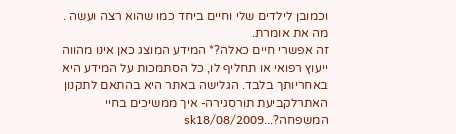וכמובן לילדים שלי וחיים ביחד כמו שהוא רצה ועשה .
מה את אומרת.
זה אפשרי חיים כאלה?* המידע המוצג כאן אינו מהווה ייעוץ רפואי או תחליף לו, כל הסתמכות על המידע היא באחריותך בלבד. הגלישה באתר היא בהתאם לתקנון האתרלקביעת תורסגירה- איך ממשיכים בחיי המשפחה?...sk18/08/2009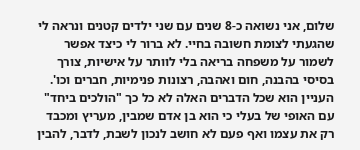שלום, אני נשואה כ-8 שנים עם שני ילדים קטנים ונראה לי שהגעתי לצומת חשובה בחיי. לא ברור לי כיצד אפשר לשמור על משפחה בריאה בלי לוותר על אישיות, צורך בסיסי בהבנה, חום ואהבה, רצונות פנימיות, חברים וכו'. העניין הוא שכל הדברים האלה לא כל כך "הולכים ביחד" עם האופי של בעלי כי הוא בן אדם שמבין, מעריץ ומכבד רק את עצמו ואף פעם לא חושב לנכון לשבת, לדבר, להבין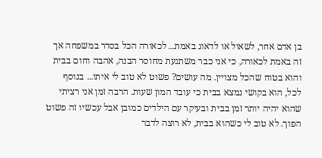בן אדם אחר, לשאול או לדאוג באמת... לכאורה הכל בסדר במשפחה אך זה באמת לכאורה, כי אני כבר משתגעת מחוסר הבנה, אהבה וחום בבית והוא בטוח שהכל מצויין. מה עושים? פשוט לא טוב לי איתו... בנוסף לכל, הוא בקושי נמצא בבית כי עובד המון שעות. הרבה זמן אני רציתי שהוא יהיה יותר זמן בבית ובעיקר עם הילדים כמובן אבל עכשיו זה פשוט הפוך. לא טוב לי כשהוא בבית, לא רוצה לדבר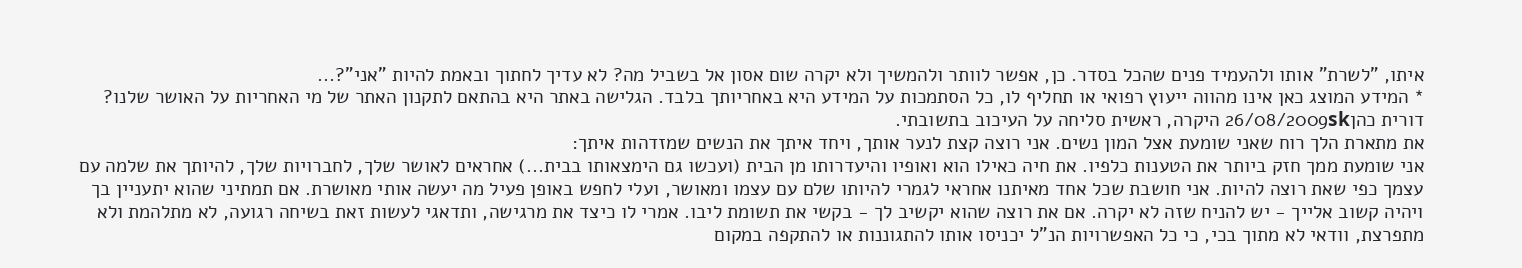איתו, "לשרת" אותו ולהעמיד פנים שהכל בסדר. כן, אפשר לוותר ולהמשיך ולא יקרה שום אסון אל בשביל מה? לא עדיך לחתוך ובאמת להיות "אני"?...
* המידע המוצג כאן אינו מהווה ייעוץ רפואי או תחליף לו, כל הסתמכות על המידע היא באחריותך בלבד. הגלישה באתר היא בהתאם לתקנון האתר של מי האחריות על האושר שלנו?
דורית כהן26/08/2009sk היקרה, ראשית סליחה על העיכוב בתשובתי.
את מתארת הלך רוח שאני שומעת אצל המון נשים. אני רוצה קצת לנער אותך, ויחד איתך את הנשים שמזדהות איתך:
אני שומעת ממך חזק ביותר את הטענות כלפיו. את חיה כאילו הוא ואופיו והיעדרותו מן הבית (ועכשו גם הימצאותו בבית...) אחראים לאושר שלך, לחברויות שלך, להיותך את שלמה עם עצמך כפי שאת רוצה להיות. אני חושבת שכל אחד מאיתנו אחראי לגמרי להיותו שלם עם עצמו ומאושר, ועלי לחפש באופן פעיל מה יעשה אותי מאושרת. אם תמתיני שהוא יתעניין בך ויהיה קשוב אלייך - יש להניח שזה לא יקרה. אם את רוצה שהוא יקשיב לך - בקשי את תשומת ליבו. אמרי לו כיצד את מרגישה, ותדאגי לעשות זאת בשיחה רגועה, לא מתלהמת ולא מתפרצת, וודאי לא מתוך בכי, כי כל האפשרויות הנ"ל יכניסו אותו להתגוננות או להתקפה במקום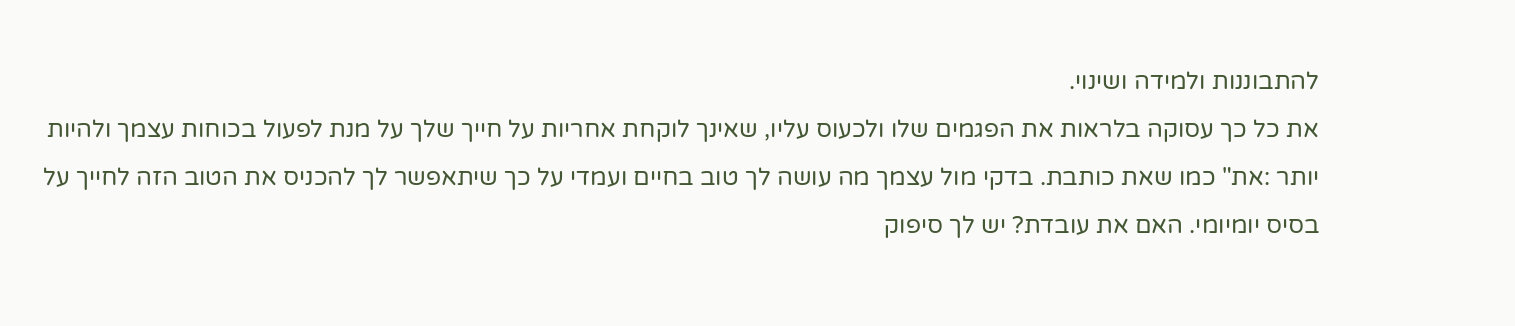להתבוננות ולמידה ושינוי.
את כל כך עסוקה בלראות את הפגמים שלו ולכעוס עליו, שאינך לוקחת אחריות על חייך שלך על מנת לפעול בכוחות עצמך ולהיות יותר :את" כמו שאת כותבת. בדקי מול עצמך מה עושה לך טוב בחיים ועמדי על כך שיתאפשר לך להכניס את הטוב הזה לחייך על בסיס יומיומי. האם את עובדת? יש לך סיפוק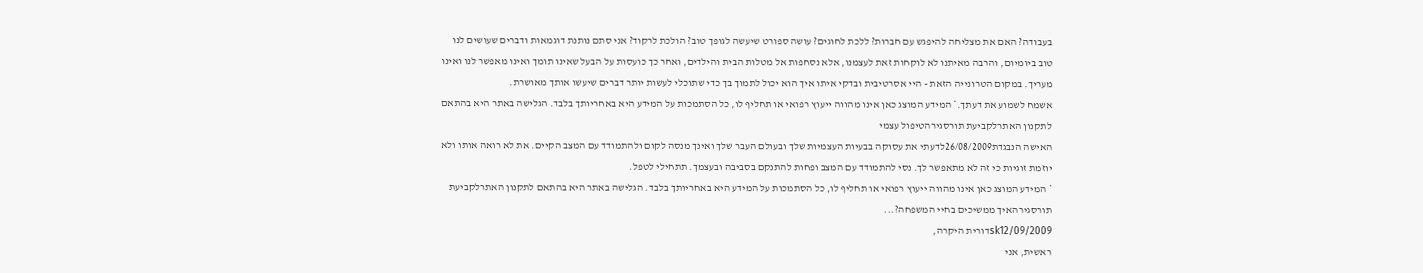בעבודה? האם את מצליחה להיפגש עם חברות? ללכת לחוגים? עושה ספורט שיעשה לגופך טוב? הולכת לרקוד? אני סתם נותנת דוגמאות ודברים שעושים לנו טוב ביומיום, והרבה מאיתנו לא לוקחות זאת לעצמנו, אלא נסחפות אל מטלות הבית והילדים, ואחר כך כועסות על הבעל שאינו תומך ואינו מאפשר לנו ואינו מעריך. במקום הטרונייה הזאת - היי אסרטיבית ובדקי איתו איך הוא יכול לתמוך בך כדי שתוכלי לעשות יותר דברים שיעשו אותך מאושרת.
אשמח לשמוע את דעתך.* המידע המוצג כאן אינו מהווה ייעוץ רפואי או תחליף לו, כל הסתמכות על המידע היא באחריותך בלבד. הגלישה באתר היא בהתאם לתקנון האתרלקביעת תורסגירהטיפול עצמי
האישה הנבגדת26/08/2009לדעתי את עסוקה בבעיות העצמיות שלך ובעולם העבר שלך ואינך מנסה לקום ולהתמודד עם המצב הקיים. את לא רואה אותו ולא יוזמת זוגיות כי זה לא מתאפשר לך. נסי להתמודד עם המצב ופחות להתנקם בסביבה ובעצמך. תתחילי לטפל.
* המידע המוצג כאן אינו מהווה ייעוץ רפואי או תחליף לו, כל הסתמכות על המידע היא באחריותך בלבד. הגלישה באתר היא בהתאם לתקנון האתרלקביעת תורסגירהאיך ממשיכים בחיי המשפחה?...
sk12/09/2009דורית היקרה,
ראשית, אני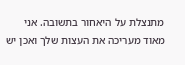מתנצלת על היאחור בתשובה. אני מאוד מעריכה את העצות שלך ואכן יש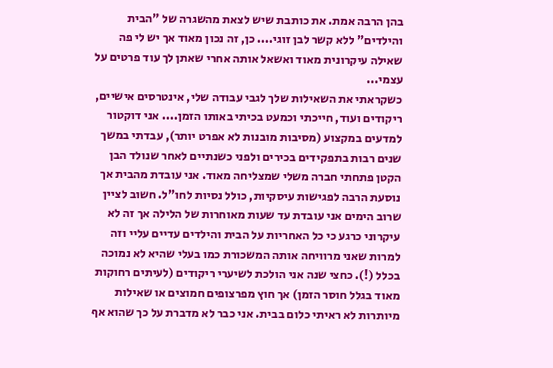בהן הרבה אמת. את כותבת שיש לצאת מהשגרה של "הבית והילדים" ללא קשר לבן זוגי.... כן, זה נכון מאוד אך יש לי פה שאילה עיקרונית מאוד ואשאל אותה אחרי שאתן לך עוד פרטים על עצמי...
כשקראתי את השאילות שלך לגבי עבודה שלי, אינטרסים אישיים, ריקודים ועוד, חייכתי וכמעט בכיתי באותו הזמן.... אני דוקטור למדעים במקצוע (מסיבות מובנות לא אפרט יותר), עבדתי במשך שנים רבות בתפקידים בכירים ולפני כשנתיים לאחר שנולד הבן הקטן פתחתי חברה משלי שמצליחה מאוד. אני עובדת מהבית אך נוסעת הרבה לפגישות עיסקיות, כולל נסיות לחו"ל. חשוב לציין שרוב הימים אני עובדת עד שעות מאוחרות של הלילה אך זה לא עיקרוני כרגע כי כל האחריות על הבית והילדים עדיים עליי וזה למרות שאני מרוויחה אותה המשכורת כמו בעלי שהיא לא נמוכה בכלל (!). כחצי שנה אני הולכת לשיערי ריקודים (לעיתים רחוקות מאוד בגלל חוסר הזמן) אך חוץ מפרצופים חמוצים או שאילות מיותרות לא ראיתי כלום בבית. אני כבר לא מדברת על כך שהוא אף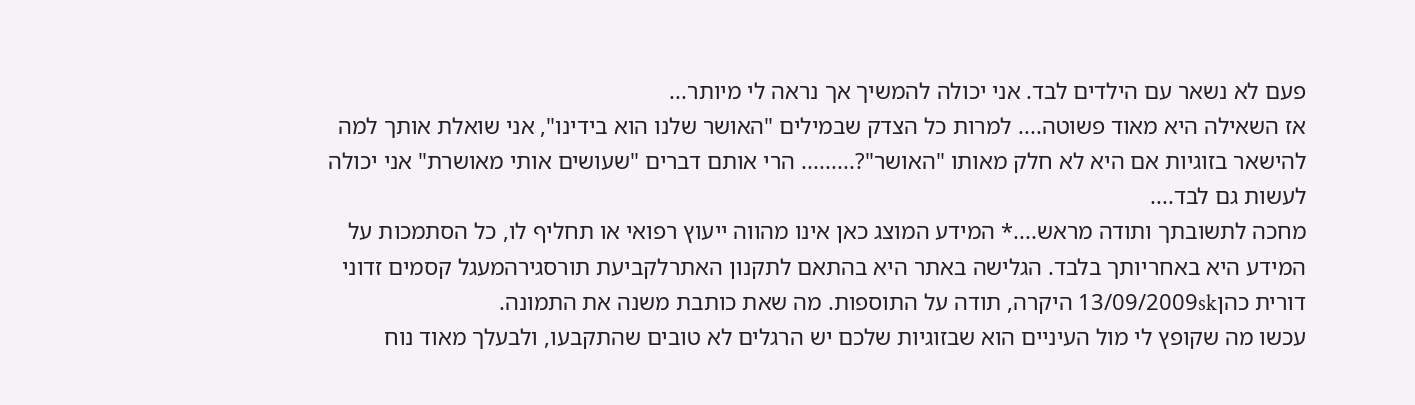פעם לא נשאר עם הילדים לבד. אני יכולה להמשיך אך נראה לי מיותר...
אז השאילה היא מאוד פשוטה.... למרות כל הצדק שבמילים "האושר שלנו הוא בידינו", אני שואלת אותך למה להישאר בזוגיות אם היא לא חלק מאותו "האושר"?......... הרי אותם דברים "שעושים אותי מאושרת" אני יכולה לעשות גם לבד....
מחכה לתשובתך ותודה מראש....* המידע המוצג כאן אינו מהווה ייעוץ רפואי או תחליף לו, כל הסתמכות על המידע היא באחריותך בלבד. הגלישה באתר היא בהתאם לתקנון האתרלקביעת תורסגירהמעגל קסמים זדוני
דורית כהן13/09/2009sk היקרה, תודה על התוספות. מה שאת כותבת משנה את התמונה.
עכשו מה שקופץ לי מול העיניים הוא שבזוגיות שלכם יש הרגלים לא טובים שהתקבעו, ולבעלך מאוד נוח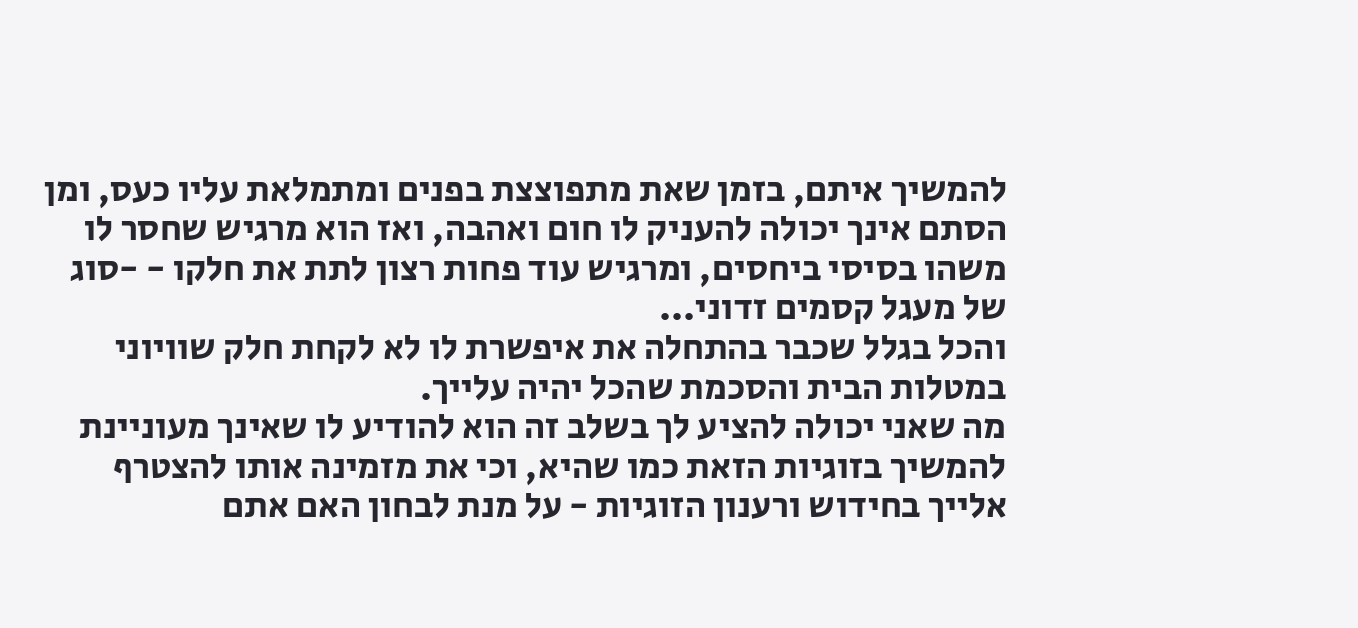להמשיך איתם, בזמן שאת מתפוצצת בפנים ומתמלאת עליו כעס, ומן הסתם אינך יכולה להעניק לו חום ואהבה, ואז הוא מרגיש שחסר לו משהו בסיסי ביחסים, ומרגיש עוד פחות רצון לתת את חלקו - -סוג של מעגל קסמים זדוני...
והכל בגלל שכבר בהתחלה את איפשרת לו לא לקחת חלק שוויוני במטלות הבית והסכמת שהכל יהיה עלייך.
מה שאני יכולה להציע לך בשלב זה הוא להודיע לו שאינך מעוניינת להמשיך בזוגיות הזאת כמו שהיא, וכי את מזמינה אותו להצטרף אלייך בחידוש ורענון הזוגיות - על מנת לבחון האם אתם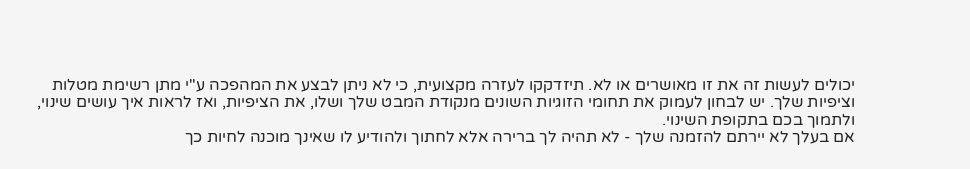יכולים לעשות זה את זו מאושרים או לא. תיזדקקו לעזרה מקצועית, כי לא ניתן לבצע את המהפכה ע"י מתן רשימת מטלות וציפיות שלך. יש לבחון לעמוק את תחומי הזוגיות השונים מנקודת המבט שלך ושלו, את הציפיות, ואז לראות איך עושים שינוי, ולתמוך בכם בתקופת השינוי.
אם בעלך לא יירתם להזמנה שלך - לא תהיה לך ברירה אלא לחתוך ולהודיע לו שאינך מוכנה לחיות כך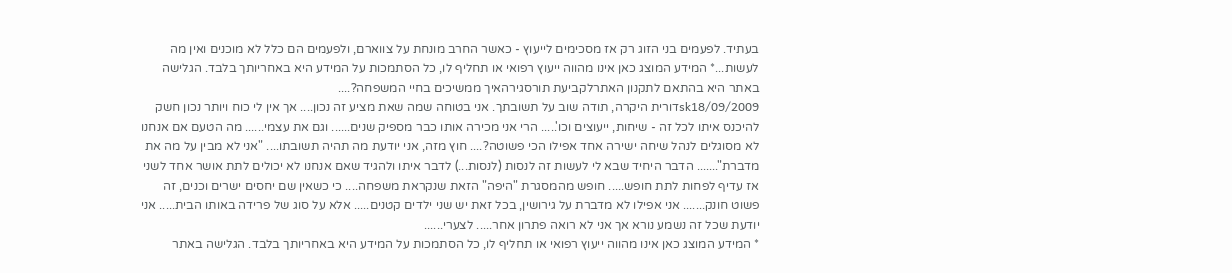בעתיד. לפעמים בני הזוג רק אז מסכימים לייעוץ - כאשר החרב מונחת על צווארם, ולפעמים הם כלל לא מוכנים ואין מה לעשות...* המידע המוצג כאן אינו מהווה ייעוץ רפואי או תחליף לו, כל הסתמכות על המידע היא באחריותך בלבד. הגלישה באתר היא בהתאם לתקנון האתרלקביעת תורסגירהאיך ממשיכים בחיי המשפחה?....
sk18/09/2009דורית היקרה, תודה שוב על תשובתך. אני בטוחה שמה שאת מציע זה נכון.... אך אין לי כוח ויותר נכון חשק להיכנס איתו לכל זה - שיחות, ייעוצים וכו'..... הרי אני מכירה אותו כבר מספיק שנים...... וגם את עצמי...... מה הטעם אם אנחנו לא מסוגלים לנהל שיחה ישירה אחד אפילו הכי פשוטה?.... חוץ מזה, אני יודעת מה תהיה תשובתו.... "אני לא מבין על מה את מדברת"....... הדבר היחיד שבא לי לעשות זה לנסות (לנסות...) לדבר איתו ולהגיד שאם אנחנו לא יכולים לתת אושר אחד לשני אז עדיף לפחות לתת חופש..... חופש מהמסגרת "היפה" הזאת שנקראת משפחה.... כי כשאין שם יחסים ישרים וכנים, זה פשוט חונק....... אני אפילו לא מדברת על גירושין, בכל זאת יש שני ילדים קטנים..... אלא על סוג של פרידה באותו הבית..... אני יודעת שכל זה נשמע נורא אך אני לא רואה פתרון אחר..... לצערי......
* המידע המוצג כאן אינו מהווה ייעוץ רפואי או תחליף לו, כל הסתמכות על המידע היא באחריותך בלבד. הגלישה באתר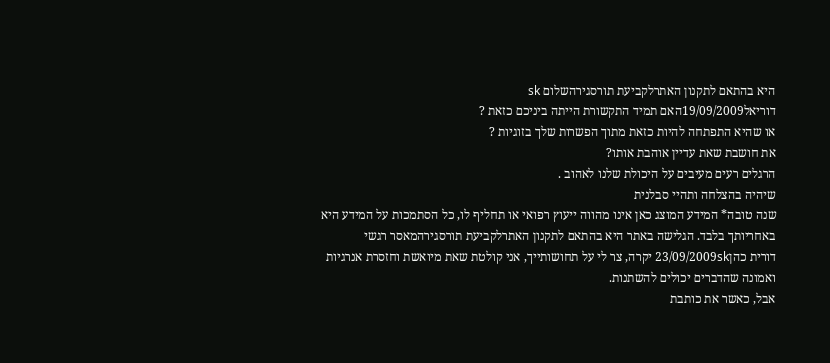היא בהתאם לתקנון האתרלקביעת תורסגירהשלום sk
דוריאל19/09/2009האם תמיד התקשורת הייתה ביניכם כזאת ?
או שהיא התפתחה להיות כזאת מתוך הפשרות שלך בזוגיות ?
את חושבת שאת עדיין אוהבת אותו?
הרגלים רעים מעיבים על היכולת שלנו לאהוב .
שיהיה בהצלחה ותהיי סבלנית
שנה טובה* המידע המוצג כאן אינו מהווה ייעוץ רפואי או תחליף לו, כל הסתמכות על המידע היא באחריותך בלבד. הגלישה באתר היא בהתאם לתקנון האתרלקביעת תורסגירהמאסר רגשי
דורית כהן23/09/2009sk יקרה, צר לי על תחושותייך, אני קולטת שאת מיואשת וחזסרת אנרגיות ואמונה שהדברים יכולים להשתנות.
אבל, כאשר את כותבת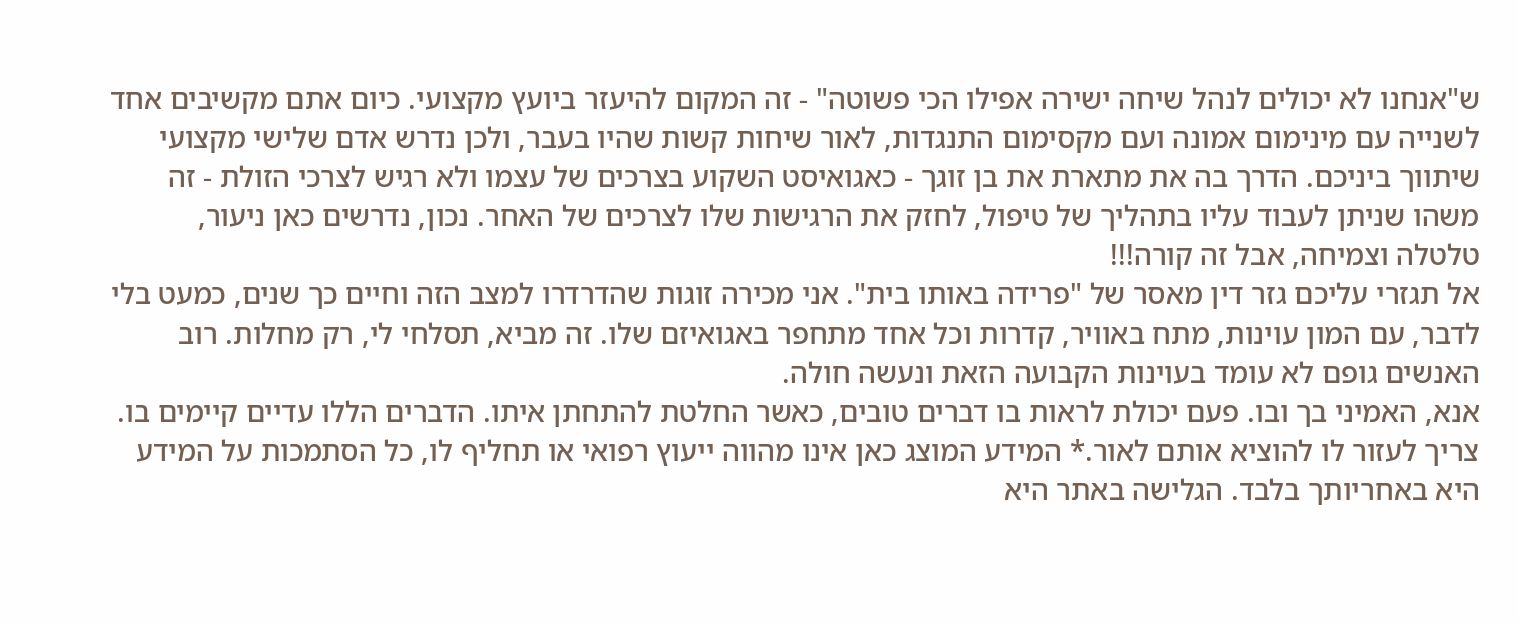ש"אנחנו לא יכולים לנהל שיחה ישירה אפילו הכי פשוטה" - זה המקום להיעזר ביועץ מקצועי. כיום אתם מקשיבים אחד לשנייה עם מינימום אמונה ועם מקסימום התנגדות, לאור שיחות קשות שהיו בעבר, ולכן נדרש אדם שלישי מקצועי שיתווך ביניכם. הדרך בה את מתארת את בן זוגך - כאגואיסט השקוע בצרכים של עצמו ולא רגיש לצרכי הזולת - זה משהו שניתן לעבוד עליו בתהליך של טיפול, לחזק את הרגישות שלו לצרכים של האחר. נכון, נדרשים כאן ניעור, טלטלה וצמיחה, אבל זה קורה!!!
אל תגזרי עליכם גזר דין מאסר של "פרידה באותו בית". אני מכירה זוגות שהדרדרו למצב הזה וחיים כך שנים, כמעט בלי לדבר, עם המון עוינות, מתח באוויר, קדרות וכל אחד מתחפר באגואיזם שלו. זה מביא, תסלחי לי, רק מחלות. רוב האנשים גופם לא עומד בעוינות הקבועה הזאת ונעשה חולה.
אנא, האמיני בך ובו. פעם יכולת לראות בו דברים טובים, כאשר החלטת להתחתן איתו. הדברים הללו עדיים קיימים בו. צריך לעזור לו להוציא אותם לאור.* המידע המוצג כאן אינו מהווה ייעוץ רפואי או תחליף לו, כל הסתמכות על המידע היא באחריותך בלבד. הגלישה באתר היא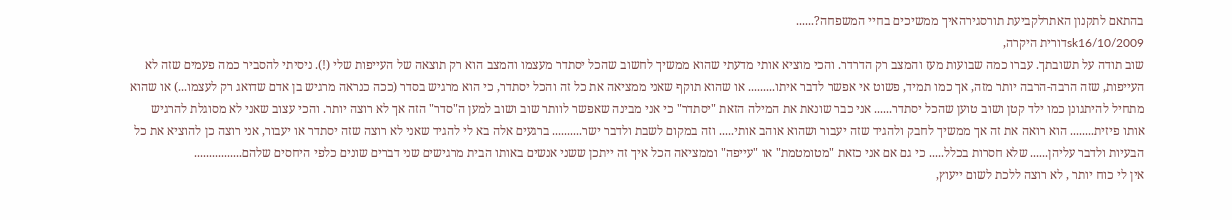בהתאם לתקנון האתרלקביעת תורסגירהאיך ממשיכים בחיי המשפחה?......
sk16/10/2009דורית היקרה,
שוב תודה על תשובתך. עברו כמה שבועות מעז והמצב רק הדרדר. והכי מוציא אותי מדעתי שהוא ממשיך לחשוב שהכל יסתדר מעצמו והמצב הוא רק תוצאה של העייפות שלי (!). ניסיתי להסביר כמה פעמים שזה לא העייפות, שזה הרבה-הרבה יותר מזה, אך כמו תמיד, פשוט אי אפשר לדבר איתו......... או שהוא תוקף שאני ממציאה את כל זה והכל יסתדר, כי הוא מרגיש בסדר (ככה כנראה מרגיש בן אדם שדואג רק לעצמו...) או שהוא מתחיל להיתגונן כמו ילד קטן ושוב טוען שהכל יסתדר...... אני כבר שונאת את המילה הזאת "יסתדר" כי אני מבינה שאפשר לוותר שוב ושוב למען ה"סדר" הזה אך לא רוצה יותר. והכי עצוב שאני לא מסוגלת להרגיש אותו פיזית........ הוא רואה את זה אך ממשיך לחבק ולהגיד שזה יעבור ושהוא אוהב אותי..... וזה במקום לשבת ולדבר ישר.......... ברגעים אלה בא לי להגיד שאני לא רוצה שזה יסתדר או יעבור, אני רוצה כן להוציא את כל הבעיות ולדבר עליהן...... שלא חסרות בכלל..... כי גם אם אני כזאת "מטומטמת" או "עייפה" וממציאה הכל איך זה ייתכן ששני אנשים באותו הבית מרגישים שני דברים שונים כלפי היחסים שלהם................
אין לי כוח יותר , לא רוצה ללכת לשום ייעוץ,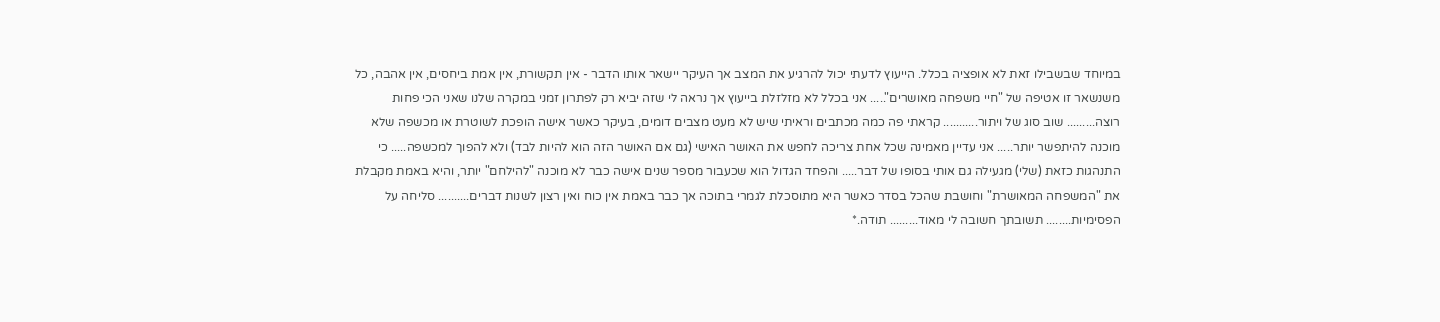במיוחד שבשבילו זאת לא אופציה בכלל. הייעוץ לדעתי יכול להרגיע את המצב אך העיקר יישאר אותו הדבר - אין תקשורת, אין אמת ביחסים, אין אהבה, כל משנשאר זו אטיפה של "חיי משפחה מאושרים"..... אני בכלל לא מזלזלת בייעוץ אך נראה לי שזה יביא רק לפתרון זמני במקרה שלנו שאני הכי פחות רוצה......... שוב סוג של ויתור........... קראתי פה כמה מכתבים וראיתי שיש לא מעט מצבים דומים, בעיקר כאשר אישה הופכת לשוטרת או מכשפה שלא מוכנה להיתפשר יותר..... אני עדיין מאמינה שכל אחת צריכה לחפש את האושר האישי (גם אם האושר הזה הוא להיות לבד) ולא להפוך למכשפה..... כי התנהגות כזאת (שלי) מגעילה גם אותי בסופו של דבר..... והפחד הגדול הוא שכעבור מספר שנים אישה כבר לא מוכנה "להילחם" יותר, והיא באמת מקבלת את "המשפחה המאושרת" וחושבת שהכל בסדר כאשר היא מתוסכלת לגמרי בתוכה אך כבר באמת אין כוח ואין רצון לשנות דברים.......... סליחה על הפסימיות........ תשובתך חשובה לי מאוד......... תודה.*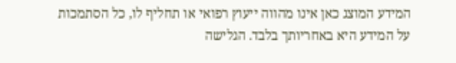המידע המוצג כאן אינו מהווה ייעוץ רפואי או תחליף לו, כל הסתמכות על המידע היא באחריותך בלבד. הגלישה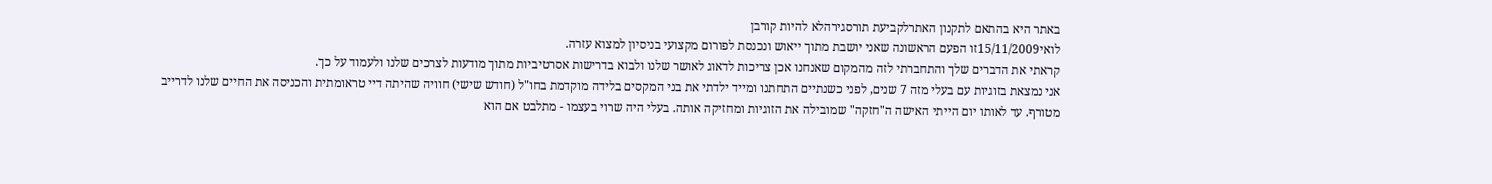באתר היא בהתאם לתקנון האתרלקביעת תורסגירהלא להיות קורבן
לואי15/11/2009זו הפעם הראשונה שאני יושבת מתוך ייאוש ונכנסת לפורום מקצועי בניסיון למצוא עזרה.
קראתי את הדברים שלך והתחברתי לזה מהמקום שאנחנו אכן צריכות לדאוג לאושר שלנו ולבוא בדרישות אסרטיביות מתוך מודעות לצרכים שלנו ולעמוד על כך.
אני נמצאת בזוגיות עם בעלי מזה 7 שנים, לפני כשנתיים התחתנו ומייד ילדתי את בני המקסים בלידה מוקדמת בחו"ל (חודש שישי) חוויה שהיתה דיי טראומתית והכניסה את החיים שלנו לדרייב מטורף. עד לאותו יום הייתי האישה ה"חזקה" שמובילה את הזוגיות ומחזיקה אותה. בעלי היה שרוי בעצמו - מתלבט אם הוא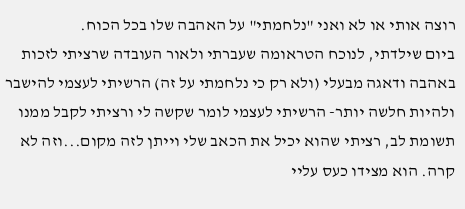רוצה אותי או לא ואני "נלחמתי" על האהבה שלו בכל הכוח.
ביום שילדתי, לנוכח הטראומה שעברתי ולאור העובדה שרציתי לזכות באהבה ודאגה מבעלי (ולא רק כי נלחמתי על זה) הרשיתי לעצמי להישבר ולהיות חלשה יותר- הרשיתי לעצמי לומר שקשה לי ורציתי לקבל ממנו תשומת לב, רציתי שהוא יכיל את הכאב שלי וייתן לזה מקום...וזה לא קרה. הוא מצידו כעס עליי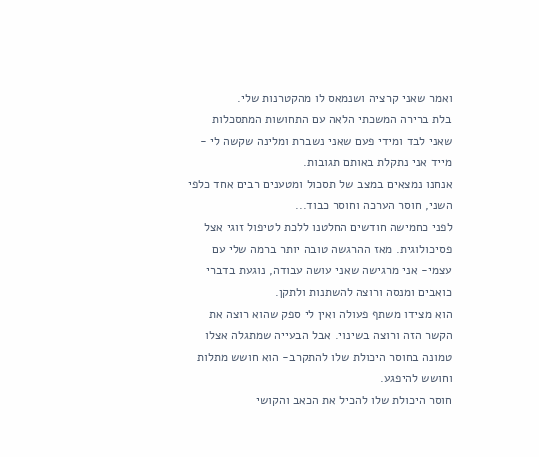ואמר שאני קרציה ושנמאס לו מהקטרנות שלי.
בלת ברירה המשכתי הלאה עם התחושות המתסכלות שאני לבד ומידי פעם שאני נשברת ומלינה שקשה לי - מייד אני נתקלת באותם תגובות.
אנחנו נמצאים במצב של תסכול ומטענים רבים אחד כלפי השני, חוסר הערכה וחוסר כבוד...
לפני כחמישה חודשים החלטנו ללכת לטיפול זוגי אצל פסיכולוגית. מאז ההרגשה טובה יותר ברמה שלי עם עצמי- אני מרגישה שאני עושה עבודה, נוגעת בדברי כואבים ומנסה ורוצה להשתנות ולתקן.
הוא מצידו משתף פעולה ואין לי ספק שהוא רוצה את הקשר הזה ורוצה בשינוי. אבל הבעייה שמתגלה אצלו טמונה בחוסר היכולת שלו להתקרב- הוא חושש מתלות וחושש להיפגע.
חוסר היכולת שלו להכיל את הכאב והקושי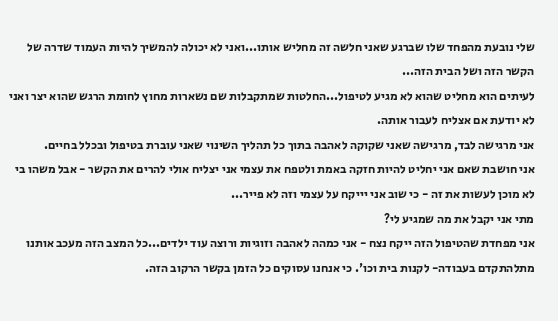שלי נובעת מהפחד שלו שברגע שאני חלשה זה מחליש אותו...ואני לא יכולה להמשיך להיות העמוד שדרה של הקשר הזה ושל הבית הזה...
לעיתים הוא מחליט שהוא לא מגיע לטיפול...החלטות שמתקבלות שם נשארות מחוץ לחומת הרגש שהוא יצר ואני לא יודעת אם אצליח לעבור אותה.
אני מרגישה לבד, מרגישה שאני שקוקה לאהבה בתוך כל תהליך השינוי שאני עוברת בטיפול ובכלל בחיים.
אני חושבת שאם אני יחליט להיות חזקה באמת ולטפח את עצמי אני יצליח אולי להרים את הקשר - אבל משהו בי לא מוכן לעשות את זה - כי שוב אני יייקח על עצמי וזה לא פייר...
מתי אני יקבל את מה שמגיע לי?
אני מפחדת שהטיפול הזה ייקח נצח - אני כמהה לאהבה וזוגיות ורוצה עוד ילדים...כל המצב הזה מעכב אותנו מתלהתקדם בעבודה- לקנות בית וכו'. כי אנחנו עסוקים כל הזמן בקשר הרקוב הזה.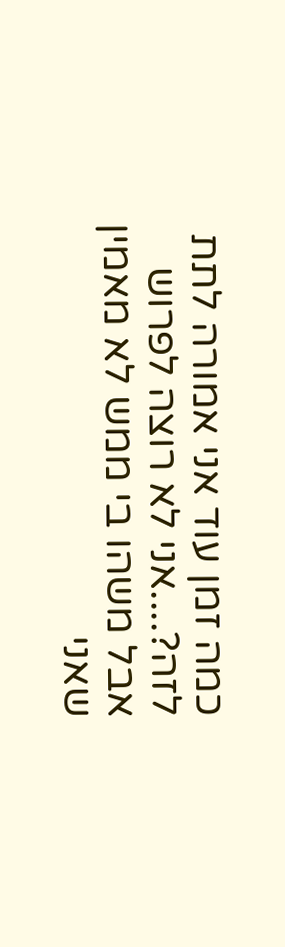כמה זמן עוד אני אמורה לתת לזה?....אני לא רוצה לפרוש אבל משהו בי ממש לא מאמין שאני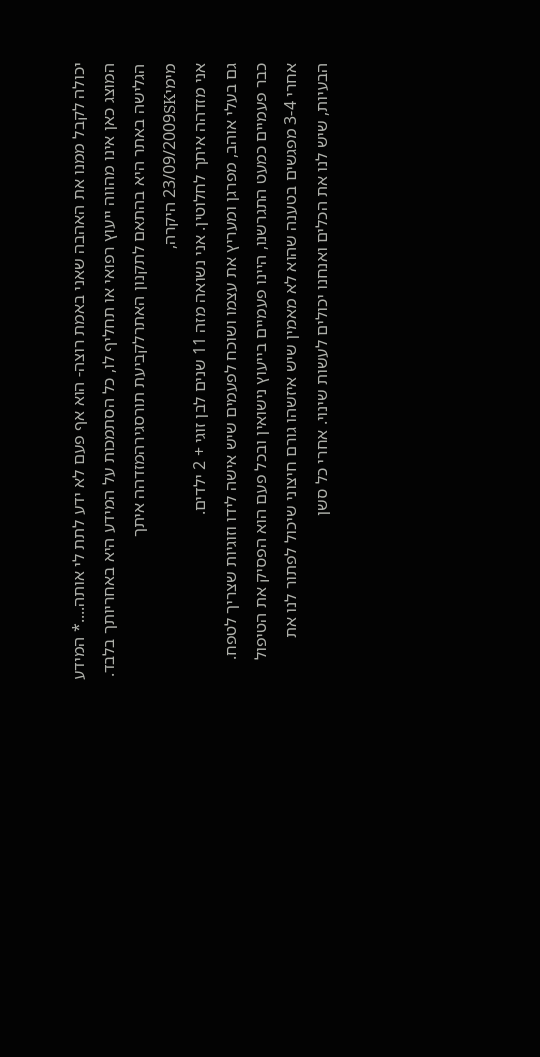יכולה לקבל ממנו את האהבה שאני באמת רוצה- הוא אף פעם לא ידע לתת לי אותה....* המידע המוצג כאן אינו מהווה ייעוץ רפואי או תחליף לו, כל הסתמכות על המידע היא באחריותך בלבד. הגלישה באתר היא בהתאם לתקנון האתרלקביעת תורסגירהמזדהה איתך
מימי23/09/2009SK היקרה,
אני מזדהה איתך לחלוטין. אני נשואה מזה 11 שנים לבן זוגי + 2 ילדים.
גם בעלי אוהב, מפרגן ומעריץ את עצמו ושוכח לפעמים שיש אישה לידו וזוגיות שצריך לטפח.
כבר פעמיים כמעט התגרשנו, היינו פעמיים בייעוץ נישואין ובכל פעם הוא הפסיק את הטיפול אחרי 3-4 מפגשים בטענה שהוא לא מאמין שיש איזשהו גורם חיצוני שיכול לפתור לנו את הבעיות, שיש לנו את הכלים ואנחנו יכולים לעשות שינוי. אחרי כל סשן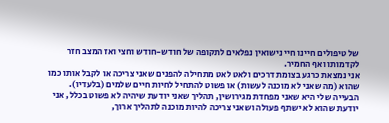של טיפולים חיינו חיי נישואין נפלאים לתקופה של חודש-חודש וחצי ואז המצב חזר לקדמותו ואף החמיר.
אני נמצאת כרגע בצומת דרכים ולאט לאט מתחילה להפנים שאני צריכה או לקבל אותו כמו שהוא (מה שאני לא מוכנה לעשות) או פשוט להתחיל לחיות חיים שלמים (בלעדיו).
הבעייה שלי היא שאני מפחדת מגירושין, תהליך שאני יודעת שיהיה לא פשוט בכלל, אני יודעת שהוא לא ישתף פעולה ושאני צריכה להיות מוכנה לתהליך ארוך,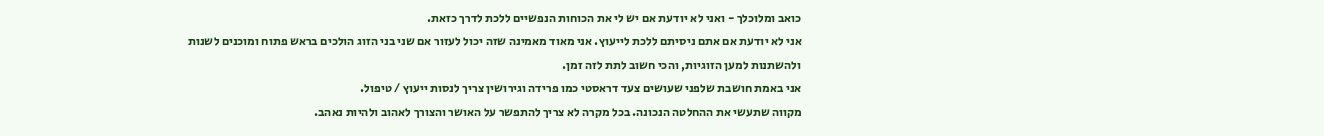כואב ומלוכלך - ואני לא יודעת אם יש לי את הכוחות הנפשיים ללכת לדרך כזאת.
אני לא יודעת אם אתם ניסיתם ללכת לייעוץ. אני מאוד מאמינה שזה יכול לעזור אם שני בני הזוג הולכים בראש פתוח ומוכנים לשנות ולהשתנות למען הזוגיות, והכי חשוב לתת לזה זמן.
אני באמת חושבת שלפני שעושים צעד דראסטי כמו פרידה וגירושין צריך לנסות ייעוץ / טיפול.
מקווה שתעשי את ההחלטה הנכונה. בכל מקרה לא צריך להתפשר על האושר והצורך לאהוב ולהיות נאהב.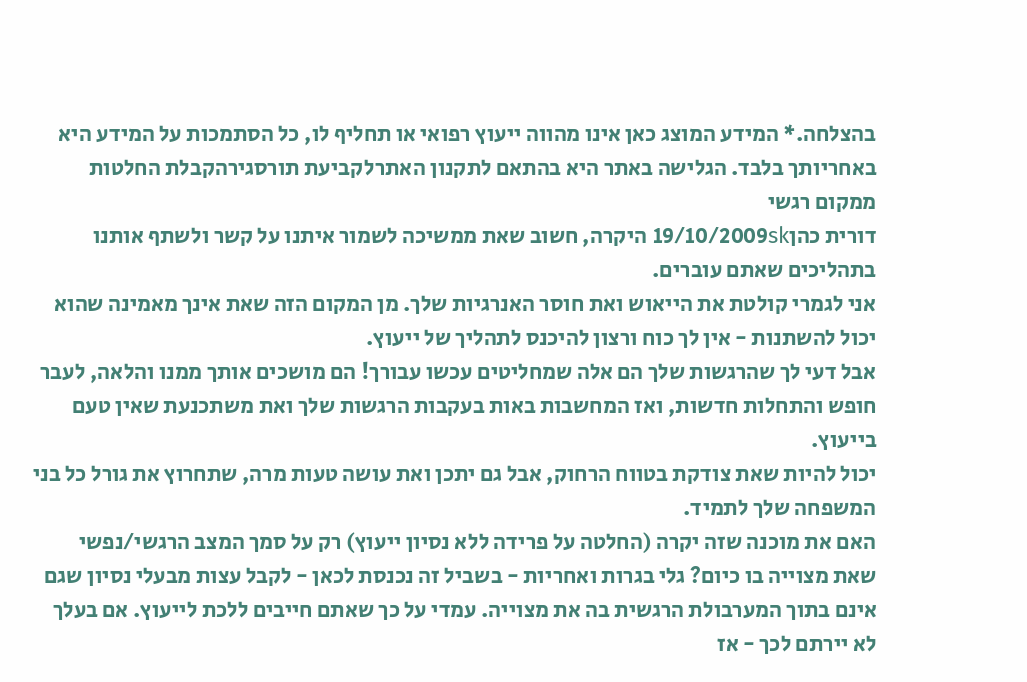בהצלחה.* המידע המוצג כאן אינו מהווה ייעוץ רפואי או תחליף לו, כל הסתמכות על המידע היא באחריותך בלבד. הגלישה באתר היא בהתאם לתקנון האתרלקביעת תורסגירהקבלת החלטות ממקום רגשי
דורית כהן19/10/2009sk היקרה, חשוב שאת ממשיכה לשמור איתנו על קשר ולשתף אותנו בתהליכים שאתם עוברים.
אני לגמרי קולטת את הייאוש ואת חוסר האנרגיות שלך. מן המקום הזה שאת אינך מאמינה שהוא יכול להשתנות - אין לך כוח ורצון להיכנס לתהליך של ייעוץ.
אבל דעי לך שהרגשות שלך הם אלה שמחליטים עכשו עבורך! הם מושכים אותך ממנו והלאה, לעבר חופש והתחלות חדשות, ואז המחשבות באות בעקבות הרגשות שלך ואת משתכנעת שאין טעם בייעוץ.
יכול להיות שאת צודקת בטווח הרחוק, אבל גם יתכן ואת עושה טעות מרה, שתחרוץ את גורל כל בני המשפחה שלך לתמיד.
האם את מוכנה שזה יקרה (החלטה על פרידה ללא נסיון ייעוץ) רק על סמך המצב הרגשי/נפשי שאת מצוייה בו כיום? גלי בגרות ואחריות - בשביל זה נכנסת לכאן - לקבל עצות מבעלי נסיון שגם אינם בתוך המערבולת הרגשית בה את מצוייה. עמדי על כך שאתם חייבים ללכת לייעוץ. אם בעלך לא יירתם לכך - אז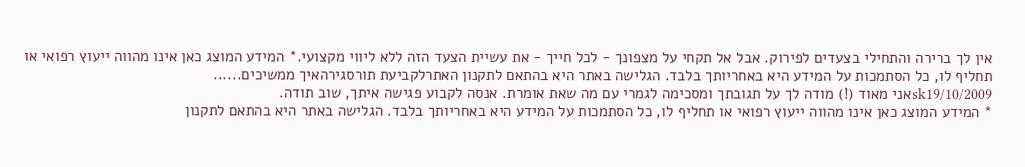אין לך ברירה והתחילי בצעדים לפירוק. אבל אל תקחי על מצפונך - לכל חייך - את עשיית הצעד הזה ללא ליווי מקצועי.* המידע המוצג כאן אינו מהווה ייעוץ רפואי או תחליף לו, כל הסתמכות על המידע היא באחריותך בלבד. הגלישה באתר היא בהתאם לתקנון האתרלקביעת תורסגירהאיך ממשיכים......
sk19/10/2009אני מאוד (!) מודה לך על תגובתך ומסכימה לגמרי עם מה שאת אומרת. אנסה לקבוע פגישה איתך, שוב תודה.
* המידע המוצג כאן אינו מהווה ייעוץ רפואי או תחליף לו, כל הסתמכות על המידע היא באחריותך בלבד. הגלישה באתר היא בהתאם לתקנון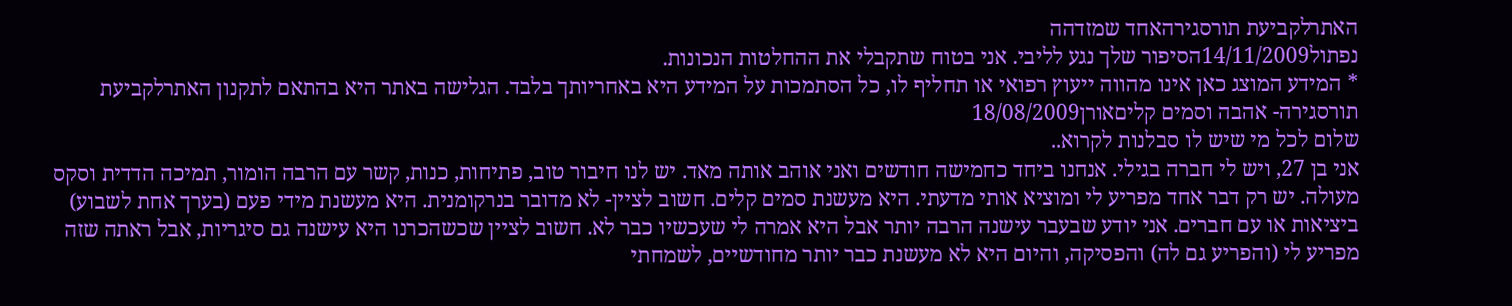האתרלקביעת תורסגירהאחד שמזדהה
נפתול14/11/2009הסיפור שלך נגע לליבי. אני בטוח שתקבלי את ההחלטות הנכונות.
* המידע המוצג כאן אינו מהווה ייעוץ רפואי או תחליף לו, כל הסתמכות על המידע היא באחריותך בלבד. הגלישה באתר היא בהתאם לתקנון האתרלקביעת תורסגירה- אהבה וסמים קליםאורן18/08/2009
שלום לכל מי שיש לו סבלנות לקרוא..
אני בן 27, ויש לי חברה בגילי. אנחנו ביחד כחמישה חודשים ואני אוהב אותה מאד. יש לנו חיבור טוב, פתיחות, כנות, קשר עם הרבה הומור, תמיכה הדדית וסקס מעולה. יש רק דבר אחד מפריע לי ומוציא אותי מדעתי. היא מעשנת סמים קלים. חשוב לציין- לא מדובר בנרקומנית. היא מעשנת מידי פעם (בערך אחת לשבוע) ביציאות או עם חברים. אני יודע שבעבר עישנה הרבה יותר אבל היא אמרה לי שעכשיו כבר לא. חשוב לציין שכשהכרנו היא עישנה גם סיגריות, אבל ראתה שזה מפריע לי (והפריע גם לה) והפסיקה, והיום היא לא מעשנת כבר יותר מחודשיים, לשמחתי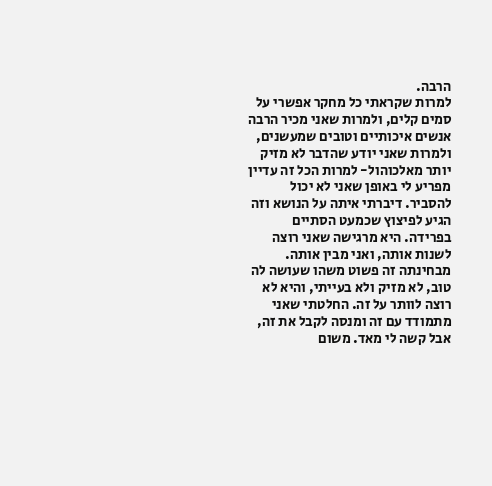הרבה.
למרות שקראתי כל מחקר אפשרי על סמים קלים, ולמרות שאני מכיר הרבה אנשים איכותיים וטובים שמעשנים, ולמרות שאני יודע שהדבר לא מזיק יותר מאלכוהול- למרות הכל זה עדיין מפריע לי באופן שאני לא יכול להסביר. דיברתי איתה על הנושא וזה הגיע לפיצוץ שכמעט הסתיים בפרידה. היא מרגישה שאני רוצה לשנות אותה, ואני מבין אותה. מבחינתה זה פשוט משהו שעושה לה טוב, לא מזיק ולא בעייתי, והיא לא רוצה לוותר על זה. החלטתי שאני מתמודד עם זה ומנסה לקבל את זה, אבל קשה לי מאד. משום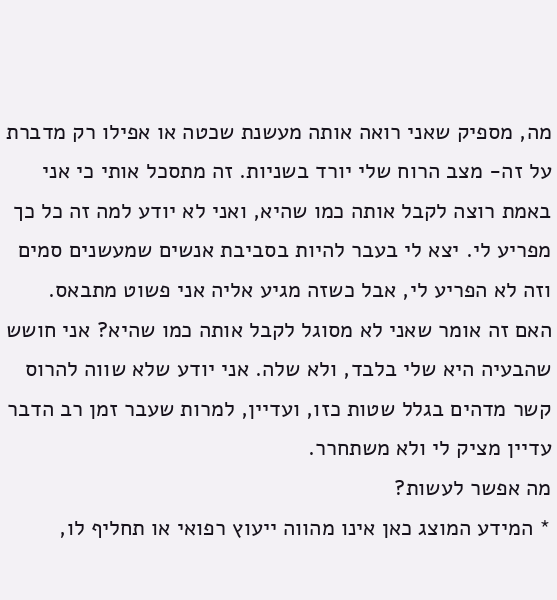מה, מספיק שאני רואה אותה מעשנת שכטה או אפילו רק מדברת על זה- מצב הרוח שלי יורד בשניות. זה מתסכל אותי כי אני באמת רוצה לקבל אותה כמו שהיא, ואני לא יודע למה זה כל כך מפריע לי. יצא לי בעבר להיות בסביבת אנשים שמעשנים סמים וזה לא הפריע לי, אבל כשזה מגיע אליה אני פשוט מתבאס.
האם זה אומר שאני לא מסוגל לקבל אותה כמו שהיא? אני חושש שהבעיה היא שלי בלבד, ולא שלה. אני יודע שלא שווה להרוס קשר מדהים בגלל שטות כזו, ועדיין, למרות שעבר זמן רב הדבר עדיין מציק לי ולא משתחרר.
מה אפשר לעשות?
* המידע המוצג כאן אינו מהווה ייעוץ רפואי או תחליף לו,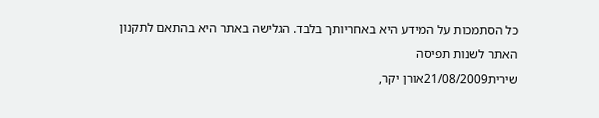כל הסתמכות על המידע היא באחריותך בלבד. הגלישה באתר היא בהתאם לתקנון האתר לשנות תפיסה
שירית21/08/2009אורן יקר,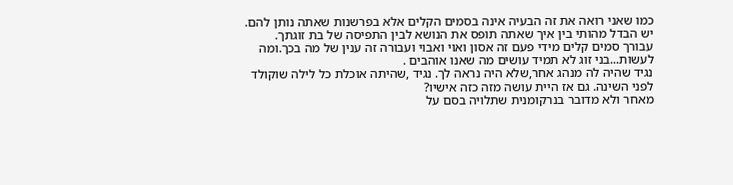כמו שאני רואה את זה הבעיה אינה בסמים הקלים אלא בפרשנות שאתה נותן להם.
יש הבדל מהותי בין איך שאתה תופס את הנושא לבין התפיסה של בת זוגתך.
עבורך סמים קלים מידי פעם זה אסון ואוי ואבוי ועבורה זה ענין של מה בכך.ומה לעשות...בני זוג לא תמיד עושים מה שאנו אוהבים .
נגיד שהיה לה מנהג אחר,שלא היה נראה לך. נגיד ,שהיתה אוכלת כל לילה שוקולד לפני השינה. גם אז היית עושה מזה כזה אישיו?
מאחר ולא מדובר בנרקומנית שתלויה בסם על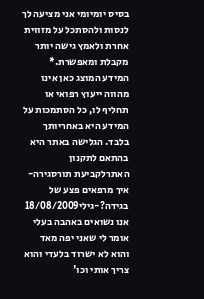בסיס יומיומי אני מציעה לך לנסות ולהסתכל על מזווית אחרת ולאמץ גישה יותר מקבלת ומאפשרת.* המידע המוצג כאן אינו מהווה ייעוץ רפואי או תחליף לו, כל הסתמכות על המידע היא באחריותך בלבד. הגלישה באתר היא בהתאם לתקנון האתרלקביעת תורסגירה- איך מרפאים פצע של בגידה?-גילי18/08/2009
אנו נשואים באהבה בעלי אומר לי שאני יפה מאד והוא לא ישרוד בלעדי והוא צריך אותי וכו'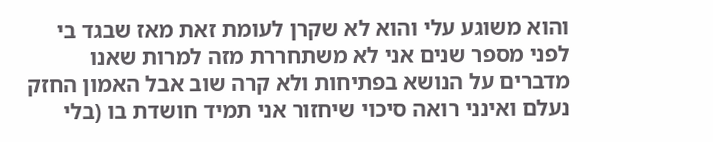והוא משוגע עלי והוא לא שקרן לעומת זאת מאז שבגד בי לפני מספר שנים אני לא משתחררת מזה למרות שאנו מדברים על הנושא בפתיחות ולא קרה שוב אבל האמון החזק נעלם ואינני רואה סיכוי שיחזור אני תמיד חושדת בו (בלי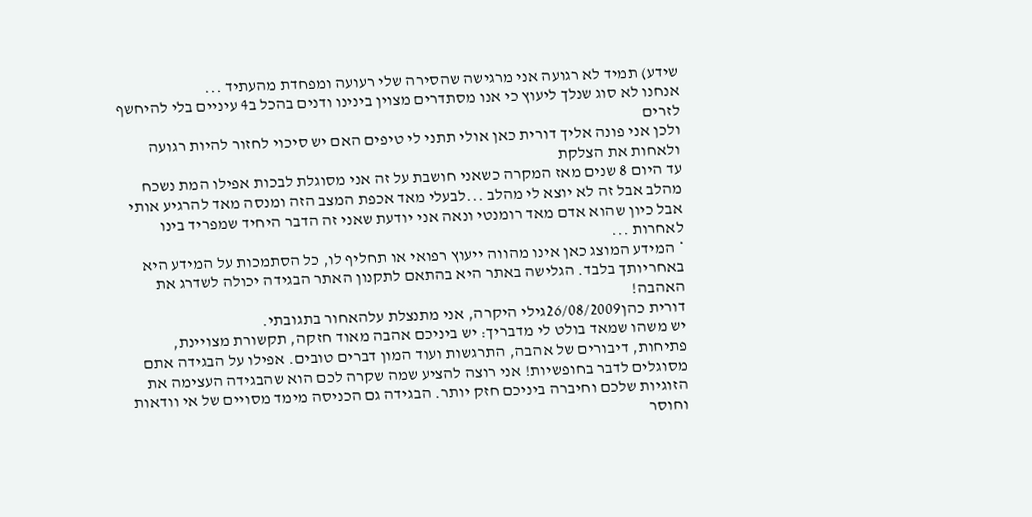שידע) תמיד לא רגועה אני מרגישה שהסירה שלי רעועה ומפחדת מהעתיד ...
אנחנו לא סוג שנלך ליעוץ כי אנו מסתדרים מצוין בינינו ודנים בהכל ב4 עיניים בלי להיחשף לזרים
ולכן אני פונה אליך דורית כאן אולי תתני לי טיפים האם יש סיכוי לחזור להיות רגועה ולאחות את הצלקת
עד היום 8 שנים מאז המקרה כשאני חושבת על זה אני מסוגלת לבכות אפילו המת נשכח מהלב אבל זה לא יוצא לי מהלב ...לבעלי מאד אכפת המצב הזה ומנסה מאד להרגיע אותי אבל כיון שהוא אדם מאד רומנטי ונאה אני יודעת שאני זה הדבר היחיד שמפריד בינו לאחרות ...
* המידע המוצג כאן אינו מהווה ייעוץ רפואי או תחליף לו, כל הסתמכות על המידע היא באחריותך בלבד. הגלישה באתר היא בהתאם לתקנון האתר הבגידה יכולה לשדרג את האהבה!
דורית כהן26/08/2009גילי היקרה, אני מתנצלת עלהאחור בתגובתי.
יש משהו שמאד בולט לי מדבריך: יש ביניכם אהבה מאוד חזקה, תקשורת מצויינת, פתיחות, דיבורים של אהבה, התרגשות ועוד המון דברים טובים. אפילו על הבגידה אתם מסוגלים לדבר בחופשיות! אני רוצה להציע שמה שקרה לכם הוא שהבגידה העצימה את הזוגיות שלכם וחיברה ביניכם חזק יותר. הבגידה גם הכניסה מימד מסויים של אי וודאות וחוסר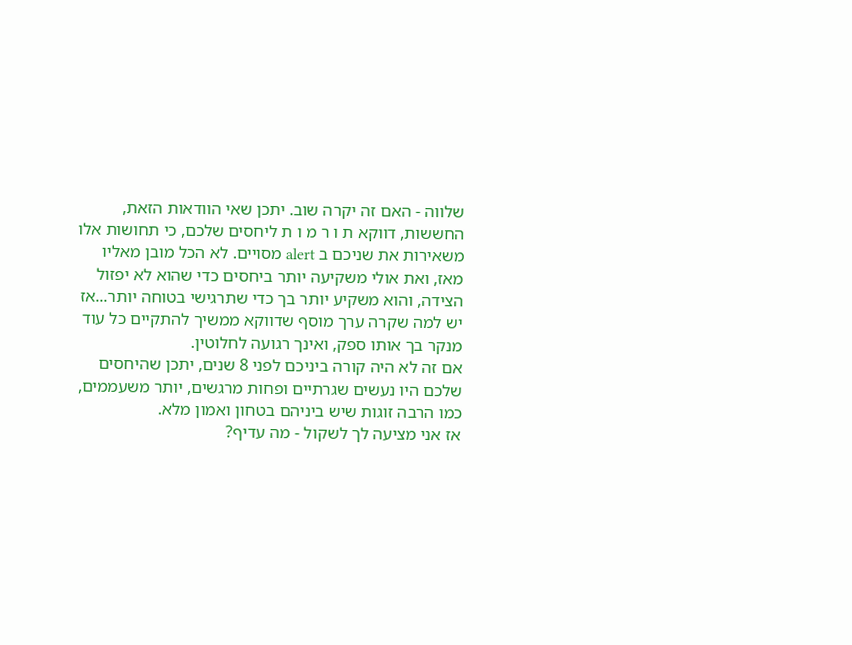שלווה - האם זה יקרה שוב. יתכן שאי הוודאות הזאת, החששות, דווקא ת ו ר מ ו ת ליחסים שלכם, כי תחושות אלו משאירות את שניכם ב alert מסויים. לא הכל מובן מאליו מאז, ואת אולי משקיעה יותר ביחסים כדי שהוא לא יפזול הצידה, והוא משקיע יותר בך כדי שתרגישי בטוחה יותר...אז יש למה שקרה ערך מוסף שדווקא ממשיך להתקיים כל עוד מנקר בך אותו ספק, ואינך רגועה לחלוטין.
אם זה לא היה קורה ביניכם לפני 8 שנים, יתכן שהיחסים שלכם היו נעשים שגרתיים ופחות מרגשים, יותר משעממים, כמו הרבה זוגות שיש ביניהם בטחון ואמון מלא.
אז אני מציעה לך לשקול - מה עדיף?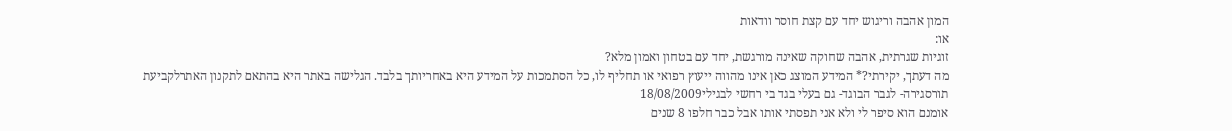המון אהבה וריגוש יחד עם קצת חוסר וודאות
או:
זוגיות שגרתית, אהבה שחוקה שאינה מורגשת, יחד עם בטחון ואמון מלא?
מה דעתך, יקירתי?* המידע המוצג כאן אינו מהווה ייעוץ רפואי או תחליף לו, כל הסתמכות על המידע היא באחריותך בלבד. הגלישה באתר היא בהתאם לתקנון האתרלקביעת תורסגירה- לגבר הבוגד- גם בעלי בגד בי רחשי לבגילי18/08/2009
אומנם הוא סיפר לי ולא אני תפסתי אותו אבל כבר חלפו 8 שנים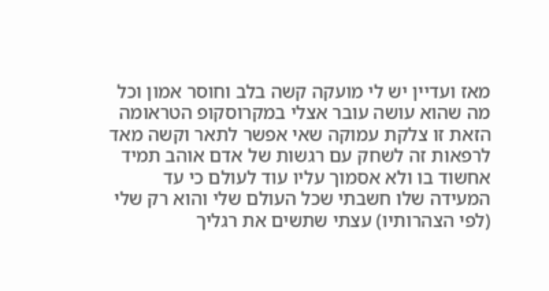מאז ועדיין יש לי מועקה קשה בלב וחוסר אמון וכל מה שהוא עושה עובר אצלי במקרוסקופ הטראומה הזאת זו צלקת עמוקה שאי אפשר לתאר וקשה מאד לרפאות זה לשחק עם רגשות של אדם אוהב תמיד אחשוד בו ולא אסמוך עליו עוד לעולם כי עד המעידה שלו חשבתי שכל העולם שלי והוא רק שלי (לפי הצהרותיו) עצתי שתשים את רגליך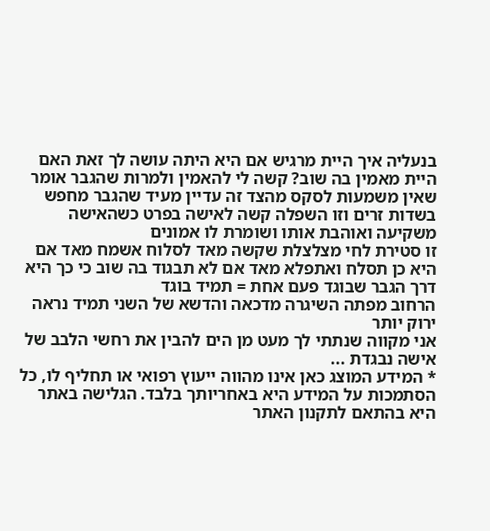בנעליה איך היית מרגיש אם היא היתה עושה לך זאת האם היית מאמין בה שוב? קשה לי להאמין ולמרות שהגבר אומר שאין משמעות לסקס מהצד זה עדיין מעיד שהגבר מחפש בשדות זרים וזו השפלה קשה לאישה בפרט כשהאישה משקיעה ואוהבת אותו ושומרת לו אמונים
זו סטירת לחי מצלצלת שקשה מאד לסלוח אשמח מאד אם היא כן תסלח ואתפלא מאד אם לא תבגוד בה שוב כי כך היא דרך הגבר שבוגד פעם אחת = תמיד בוגד
הרחוב מפתה השיגרה מדכאה והדשא של השני תמיד נראה ירוק יותר
אני מקווה שנתתי לך מעט מן הים להבין את רחשי הלבב של אישה נבגדת ...
* המידע המוצג כאן אינו מהווה ייעוץ רפואי או תחליף לו, כל הסתמכות על המידע היא באחריותך בלבד. הגלישה באתר היא בהתאם לתקנון האתר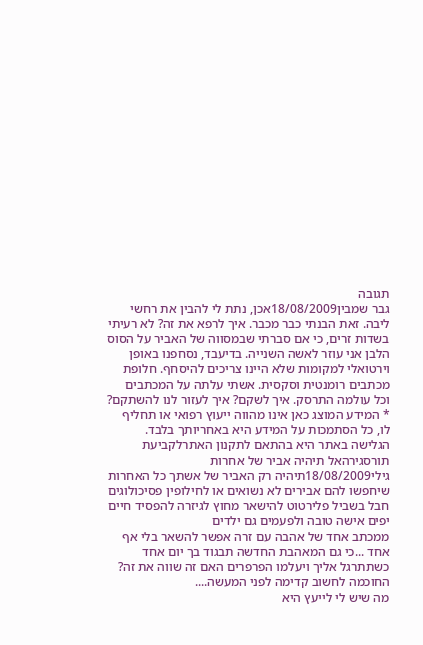תגובה
גבר שמבין18/08/2009אכן, נתת לי להבין את רחשי ליבה. זאת הבנתי כבר מכבר. איך לרפא את זה? לא רעיתי בשדות זרים, כי אם סברתי שבמסווה של האביר על הסוס הלבן אני עוזר לאשה השנייה. בדיעבד, נסחפנו באופן וירטואלי למקומות שלא היינו צריכים להיסחף. חלופת מכתבים רומנטית וסקסית. אשתי עלתה על המכתבים וכל עולמה התרסק. איך לשקם? איך לעזור לנו להשתקם?
* המידע המוצג כאן אינו מהווה ייעוץ רפואי או תחליף לו, כל הסתמכות על המידע היא באחריותך בלבד. הגלישה באתר היא בהתאם לתקנון האתרלקביעת תורסגירהאל תיהיה אביר של אחרות
גילי18/08/2009תיהיה רק האביר של אשתך כל האחרות שיחפשו להם אבירים לא נשואים או לחילופין פסיכולוגים
חבל בשביל פלירטוט להישאר מחוץ לגיזרה להפסיד חיים יפים אישה טובה ולפעמים גם ילדים
ממכתב אחד של אהבה עם זרה אפשר להשאר בלי אף אחד ...כי גם המאהבת החדשה תבגוד בך יום אחד כשתתרגל אליך ויעלמו הפרפרים האם זה שווה את זה?
החוכמה לחשוב קדימה לפני המעשה....
מה שיש לי לייעץ היא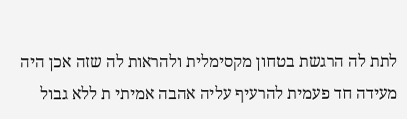לתת לה הרגשת בטחון מקסימלית ולהראות לה שזה אכן היה מעידה חד פעמית להרעיף עליה אהבה אמיתי ת ללא גבול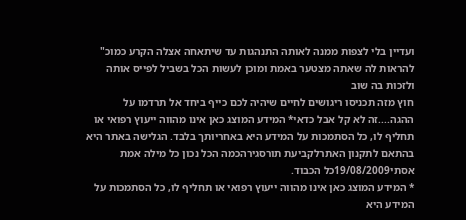ועדיין בלי לצפות ממנה לאותה התנהגות עד שיתאחה אצלה הקרע כמוכ" להראות לה שאתה מצטער באמת ומוכן לעשות הכל בשביל לפייס אותה ולזכות בה שוב
חוץ מזה תכניסו ריגושים לחיים שיהיה לכם כייף ביחד אל תרדמו על ההגה....זה לא קל אבל כדאי* המידע המוצג כאן אינו מהווה ייעוץ רפואי או תחליף לו, כל הסתמכות על המידע היא באחריותך בלבד. הגלישה באתר היא בהתאם לתקנון האתרלקביעת תורסגירהכמה הכל נכון כל מילה אמת
אסתי19/08/2009כל הכבוד.
* המידע המוצג כאן אינו מהווה ייעוץ רפואי או תחליף לו, כל הסתמכות על המידע היא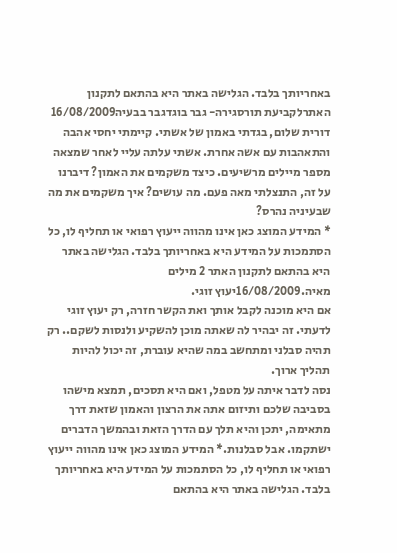באחריותך בלבד. הגלישה באתר היא בהתאם לתקנון האתרלקביעת תורסגירה- גבר בוגדגבר בבעיה16/08/2009
דורית שלום, בגדתי באמון של אשתי. קיימתי יחסי אהבה והתאהבות עם אשה אחרת. אשתי עלתה עליי לאחר שמצאה מספר מיילים מרשיעים. כיצד משקמים את האמון? דיברנו על זה, התנצלתי מאה פעם. מה עושים? איך משקמים את מה שבעיניה נהרס?
* המידע המוצג כאן אינו מהווה ייעוץ רפואי או תחליף לו, כל הסתמכות על המידע היא באחריותך בלבד. הגלישה באתר היא בהתאם לתקנון האתר 2 מילים
מאיה.16/08/2009יעוץ זוגי.
אם היא מוכנה לקבל אותך ואת הקשר חזרה, רק יעוץ זוגי לדעתי. זה יבהיר לה שאתה מוכן להשקיע ולנסות לשקם.. רק תהיה סבלני ומתחשב במה שהיא עוברת, זה יכול להיות תהליך ארוך.
נסה לדבר איתה על מטפל, ואם היא תסכים, תמצא מישהו בסביבה שלכם ותיזום אתה את הרצון והאמון שזאת דרך מתאימה, יתכן והיא תלך עם הדרך הזאת ובהמשך הדברים ישתקמו. אבל סבלנות.* המידע המוצג כאן אינו מהווה ייעוץ רפואי או תחליף לו, כל הסתמכות על המידע היא באחריותך בלבד. הגלישה באתר היא בהתאם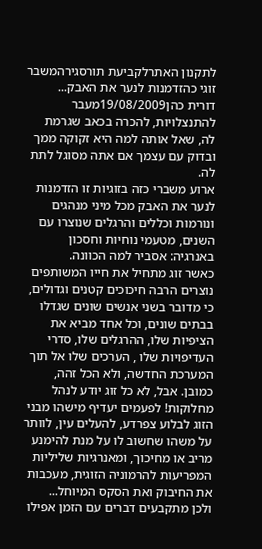לתקנון האתרלקביעת תורסגירהמשבר זוגי כהזדמנות לנער את האבק...
דורית כהן19/08/2009מעבר להתנצלויות, להכרה בכאב שגרמת לה, שאל אותה למה היא זקוקה ממך ובדוק עם עצמך אם אתה מסוגל לתת לה.
ארוע משברי כזה בזוגיות זו הזדמנות לנער את האבק מכל מיני מנהגים ונורמות וכללים והרגלים שנוצרו עם השנים, מטעמי נוחיות וחסכון באנרגיה: אסביר למה הכוונה.
כאשר זוג מתחיל את חייו המשותפים נוצרים הרבה חיכוכים קטנים וגדולים, כי מדובר בשני אנשים שונים שגדלו בבתים שונים, וכל אחד מביא את הציפיות שלו, ההרגלים שלו, סדרי העדיפויות שלו , הערכים שלו אל תוך המערכת החדשה, ולא הכל זהה, כמובן. אבל, לא כל זוג יודע לנהל מחלוקות! לפעמים יעדיף מישהו מבני הזוג לבלוע צפרדע, להעלים עין, לוותר על משהו שחשוב לו על מנת להימנע מריב או מחיכוך, ומאנרגיות שליליות המפריעות להרמוניה הזוגית, מעכבות את החיבוק ואת הסקס המיוחל...
ולכן מתקבעים דברים עם הזמן אפילו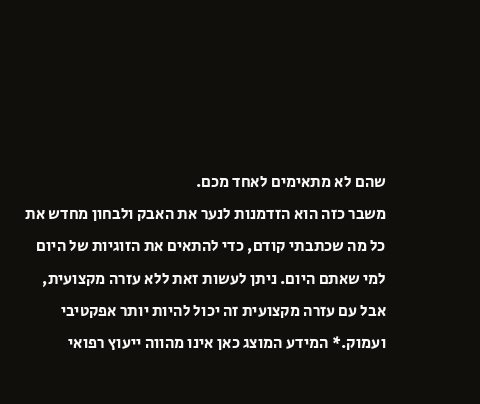שהם לא מתאימים לאחד מכם.
משבר כזה הוא הזדמנות לנער את האבק ולבחון מחדש את כל מה שכתבתי קודם, כדי להתאים את הזוגיות של היום למי שאתם היום. ניתן לעשות זאת ללא עזרה מקצועית, אבל עם עזרה מקצועית זה יכול להיות יותר אפקטיבי ועמוק.* המידע המוצג כאן אינו מהווה ייעוץ רפואי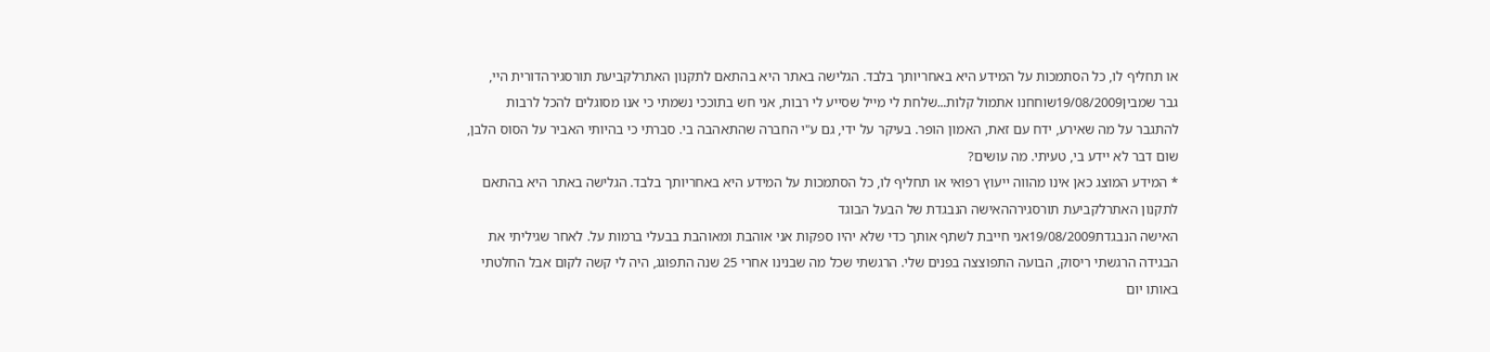או תחליף לו, כל הסתמכות על המידע היא באחריותך בלבד. הגלישה באתר היא בהתאם לתקנון האתרלקביעת תורסגירהדורית היי,
גבר שמבין19/08/2009שוחחנו אתמול קלות...שלחת לי מייל שסייע לי רבות, אני חש בתוככי נשמתי כי אנו מסוגלים להכל לרבות להתגבר על מה שאירע, ידח עם זאת, האמון הופר. בעיקר על ידי, גם ע"י החברה שהתאהבה בי. סברתי כי בהיותי האביר על הסוס הלבן, שום דבר לא יידע בי, טעיתי. מה עושים?
* המידע המוצג כאן אינו מהווה ייעוץ רפואי או תחליף לו, כל הסתמכות על המידע היא באחריותך בלבד. הגלישה באתר היא בהתאם לתקנון האתרלקביעת תורסגירההאישה הנבגדת של הבעל הבוגד
האישה הנבגדת19/08/2009אני חייבת לשתף אותך כדי שלא יהיו ספקות אני אוהבת ומאוהבת בבעלי ברמות על. לאחר שגיליתי את הבגידה הרגשתי ריסוק, הבועה התפוצצה בפנים שלי. הרגשתי שכל מה שבנינו אחרי 25 שנה התפוגג, היה לי קשה לקום אבל החלטתי באותו יום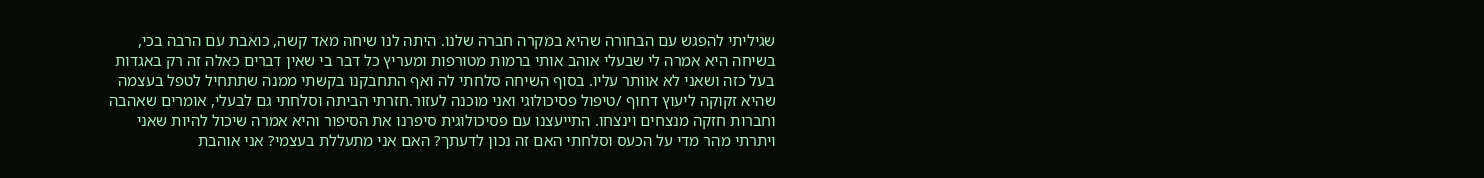שגיליתי להפגש עם הבחורה שהיא במקרה חברה שלנו. היתה לנו שיחה מאד קשה, כואבת עם הרבה בכי, בשיחה היא אמרה לי שבעלי אוהב אותי ברמות מטורפות ומעריץ כל דבר בי שאין דברים כאלה זה רק באגדות בעל כזה ושאני לא אוותר עליו. בסוף השיחה סלחתי לה ואף התחבקנו בקשתי ממנה שתתחיל לטפל בעצמה שהיא זקוקה ליעוץ דחוף /טיפול פסיכולוגי ואני מוכנה לעזור.חזרתי הביתה וסלחתי גם לבעלי, אומרים שאהבה וחברות חזקה מנצחים וינצחו. התייעצנו עם פסיכולוגית סיפרנו את הסיפור והיא אמרה שיכול להיות שאני ויתרתי מהר מדי על הכעס וסלחתי האם זה נכון לדעתך? האם אני מתעללת בעצמי? אני אוהבת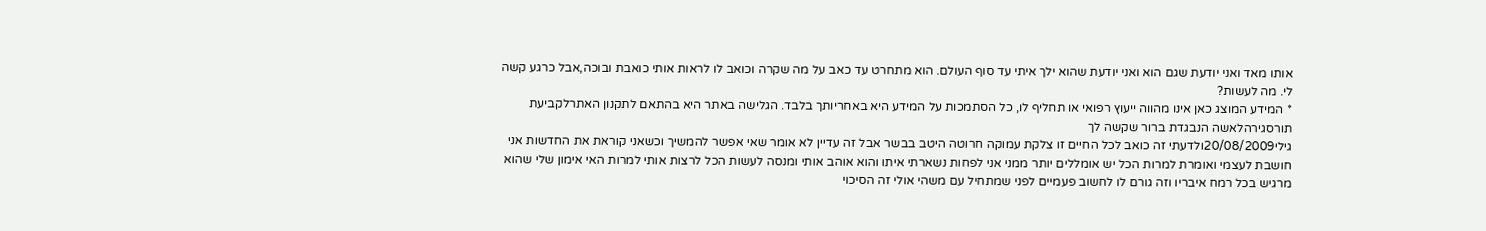אותו מאד ואני יודעת שגם הוא ואני יודעת שהוא ילך איתי עד סוף העולם. הוא מתחרט עד כאב על מה שקרה וכואב לו לראות אותי כואבת ובוכה,אבל כרגע קשה לי. מה לעשות?
* המידע המוצג כאן אינו מהווה ייעוץ רפואי או תחליף לו, כל הסתמכות על המידע היא באחריותך בלבד. הגלישה באתר היא בהתאם לתקנון האתרלקביעת תורסגירהלאשה הנבגדת ברור שקשה לך
גילי20/08/2009ולדעתי זה כואב לכל החיים זו צלקת עמוקה חרוטה היטב בבשר אבל זה עדיין לא אומר שאי אפשר להמשיך וכשאני קוראת את החדשות אני חושבת לעצמי ואומרת למרות הכל יש אומללים יותר ממני אני לפחות נשארתי איתו והוא אוהב אותי ומנסה לעשות הכל לרצות אותי למרות האי אימון שלי שהוא מרגיש בכל רמח איבריו וזה גורם לו לחשוב פעמיים לפני שמתחיל עם משהי אולי זה הסיכוי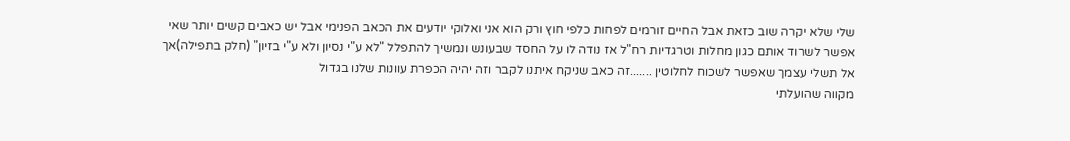שלי שלא יקרה שוב כזאת אבל החיים זורמים לפחות כלפי חוץ ורק הוא אני ואלוקי יודעים את הכאב הפנימי אבל יש כאבים קשים יותר שאי אפשר לשרוד אותם כגון מחלות וטרגדיות רח"ל אז נודה לו על החסד שבעונש ונמשיך להתפלל "לא ע"י נסיון ולא ע"י בזיון" (חלק בתפילה)אך אל תשלי עצמך שאפשר לשכוח לחלוטין .......זה כאב שניקח איתנו לקבר וזה יהיה הכפרת עוונות שלנו בגדול
מקווה שהועלתי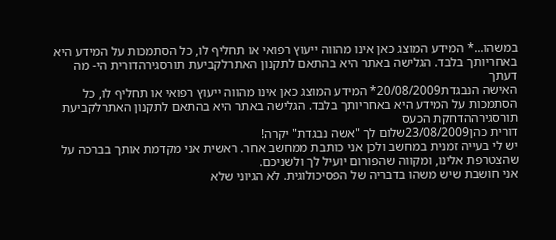במשהו...* המידע המוצג כאן אינו מהווה ייעוץ רפואי או תחליף לו, כל הסתמכות על המידע היא באחריותך בלבד. הגלישה באתר היא בהתאם לתקנון האתרלקביעת תורסגירהדורית הי- מה דעתך
האישה הנבגדת20/08/2009* המידע המוצג כאן אינו מהווה ייעוץ רפואי או תחליף לו, כל הסתמכות על המידע היא באחריותך בלבד. הגלישה באתר היא בהתאם לתקנון האתרלקביעת תורסגירההדחקת הכעס
דורית כהן23/08/2009שלום לך "אשה נבגדת" יקרה!
יש לי בעייה זמנית במחשב ולכן אני כותבת ממחשב אחר. ראשית אני מקדמת אותך בברכה על שהצטרפת אלינו, ומקווה שהפורום יועיל לך ולשניכם.
אני חושבת שיש משהו בדבריה של הפסיכולוגית. לא הגיוני שלא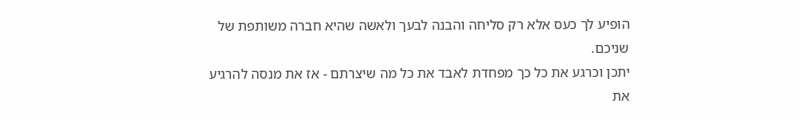הופיע לך כעס אלא רק סליחה והבנה לבעך ולאשה שהיא חברה משותפת של שניכם.
יתכן וכרגע את כל כך מפחדת לאבד את כל מה שיצרתם - אז את מנסה להרגיע את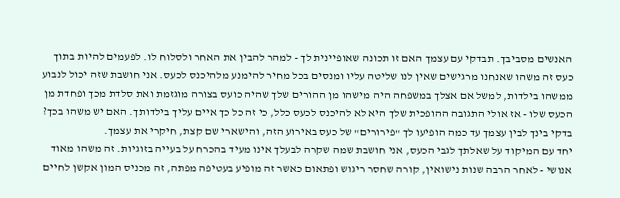האנשים מסביבך. תבדקי עם עצמך האם זו תכונה שאופיינית לך - למהר להבין את האחר ולסלוח לו. לפעמים להיות בתוך כעס זה משהו שאנחנו מרגישים שאין לנו שליטה עליו ומנסים בכל מחיר להימנע מלהיכנס לכעס. אני חושבת שזה יכול לנבוע ממשהו בילדות, למשל אם אצלך במשפחה היה מישהו מן ההורים שלך שהיה כועס בצורה מוגזמת ואת סלדת מכך ופחדת מן הכעס שלו - אז אולי התגובה ההופכית שלך היא לא להיכנס לכעס כלל, כי זה כל כך איים עליך בילדותך. האם יש משהו בכך?
בדקי בינך לבין עצמך עד כמה הופיעו לך "פירורים" של כעס באירוע הזה, והישארי שם קצת, חיקרי את עצמך.
יחד עם המיקוד על שאלתך לגבי הכעס, אני חושבת שמה שקרה לבעלך אינו מעיד בהכרח על בעייה בזוגיות. זה משהו מאוד אנושי - לאחר הרבה שנות נישואין, קורה שחסר ריגוש ופתאום כאשר זה מופיע בעטיפה מפתה, זה מכניס המון אקשן לחיים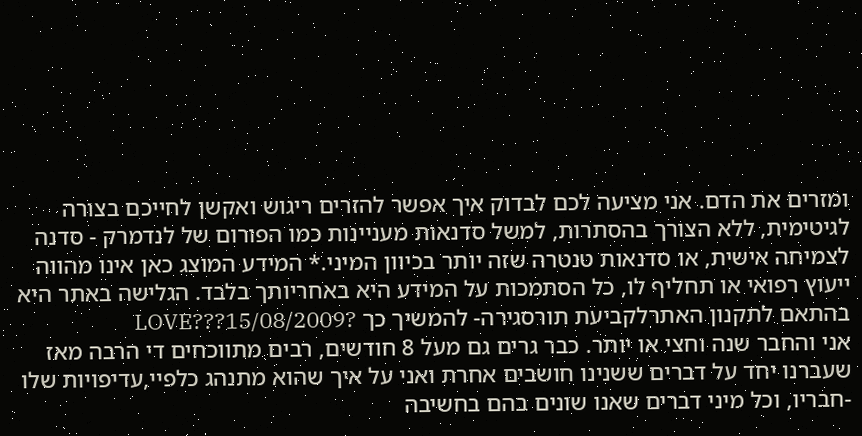ומזרים את הדם. אני מציעה לכם לבדוק איך אפשר להזרים ריגוש ואקשן לחייכם בצורה לגיטימית, ללא הצורך בהסתרות, למשל סדנאות מעניינות כמו הפורום של לנדמרק - סדנה לצמיחה אישית, או סדנאות טנטרה שזה יותר בכיוון המיני.* המידע המוצג כאן אינו מהווה ייעוץ רפואי או תחליף לו, כל הסתמכות על המידע היא באחריותך בלבד. הגלישה באתר היא בהתאם לתקנון האתרלקביעת תורסגירה- להמשיך כך ?LOVE???15/08/2009
אני והחבר שנה וחצי או יותר. כבר גרים גם מעל 8 חודשים, רבים מתווכחים די הרבה מאז שעברנו יחד על דברים ששנינו חושבים אחרת ואני על איך שהוא מתנהג כלפיי,עדיפויות שלו -חבריו, וכל מיני דברים שאנו שונים בהם בחשיבה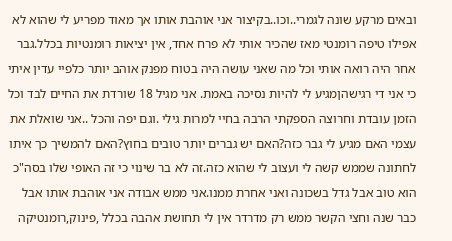ובאים מרקע שונה לגמרי..וכו..בקיצור אני אוהבת אותו אך מאוד מפריע לי שהוא לא אפילו טיפה רומנטי מאז שהכיר אותי לא פרח אחד, אין יציאות רומנטיות בכלל.גבר אחר היה רואה אותי וכל מה שאני עושה היה בטוח מפנק אוהב יותר כלפיי עדין איתי כי אני די רגישהןמגיע לי להיות נסיכה באמת. אני מגיל 18 שורדת את החיים לבד וכל הזמן עובדת וחרוצה הספקתי הרבה בחיי למרות גילי .וגם יפה והכל ..אני שואלת את עצמי האם מגיע לי גבר כזה?האם יש גברים יותר טובים בחוץ?האם להמשיך כך איתו לחתונה שממש קשה לי ועצוב לי שהוא כזה.זה לא בר שינוי כי זה האופי שלו בסה"כ הוא טוב אבל גדל בשכונה ואני אחרת ממנו.אני ממש אבודה אני אוהבת אותו אבל כבר שנה וחצי הקשר ממש רק מדרדר אין לי תחושת אהבה בכלל ,פינוק,רומנטיקה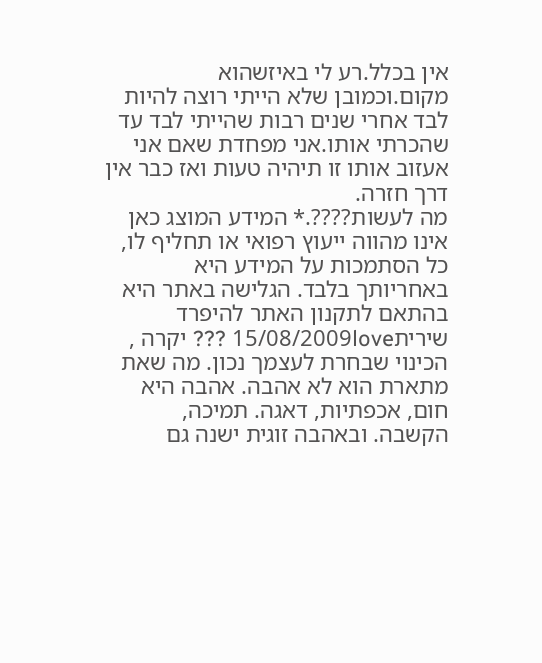אין בכלל.רע לי באיזשהוא מקום.וכמובן שלא הייתי רוצה להיות לבד אחרי שנים רבות שהייתי לבד עד שהכרתי אותו.אני מפחדת שאם אני אעזוב אותו זו תיהיה טעות ואז כבר אין דרך חזרה.
מה לעשות????.* המידע המוצג כאן אינו מהווה ייעוץ רפואי או תחליף לו, כל הסתמכות על המידע היא באחריותך בלבד. הגלישה באתר היא בהתאם לתקנון האתר להיפרד
שירית15/08/2009love ??? יקרה ,
הכינוי שבחרת לעצמך נכון. מה שאת מתארת הוא לא אהבה. אהבה היא חום, אכפתיות, דאגה. תמיכה, הקשבה. ובאהבה זוגית ישנה גם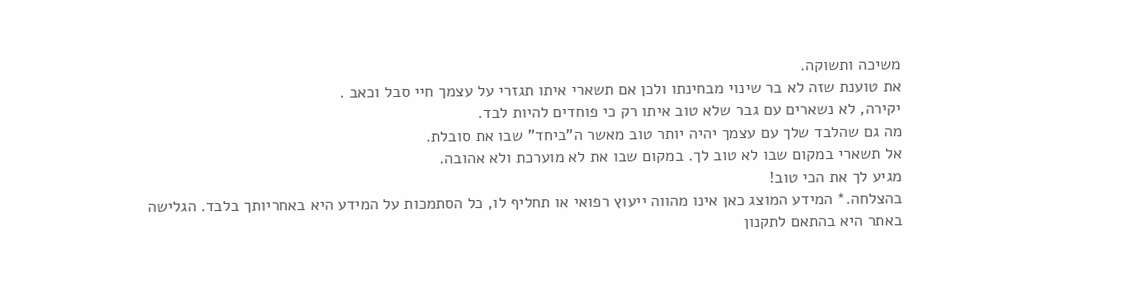משיכה ותשוקה.
את טוענת שזה לא בר שינוי מבחינתו ולכן אם תשארי איתו תגזרי על עצמך חיי סבל וכאב .
יקירה, לא נשארים עם גבר שלא טוב איתו רק כי פוחדים להיות לבד.
מה גם שהלבד שלך עם עצמך יהיה יותר טוב מאשר ה"ביחד" שבו את סובלת.
אל תשארי במקום שבו לא טוב לך. במקום שבו את לא מוערכת ולא אהובה.
מגיע לך את הכי טוב!
בהצלחה.* המידע המוצג כאן אינו מהווה ייעוץ רפואי או תחליף לו, כל הסתמכות על המידע היא באחריותך בלבד. הגלישה באתר היא בהתאם לתקנון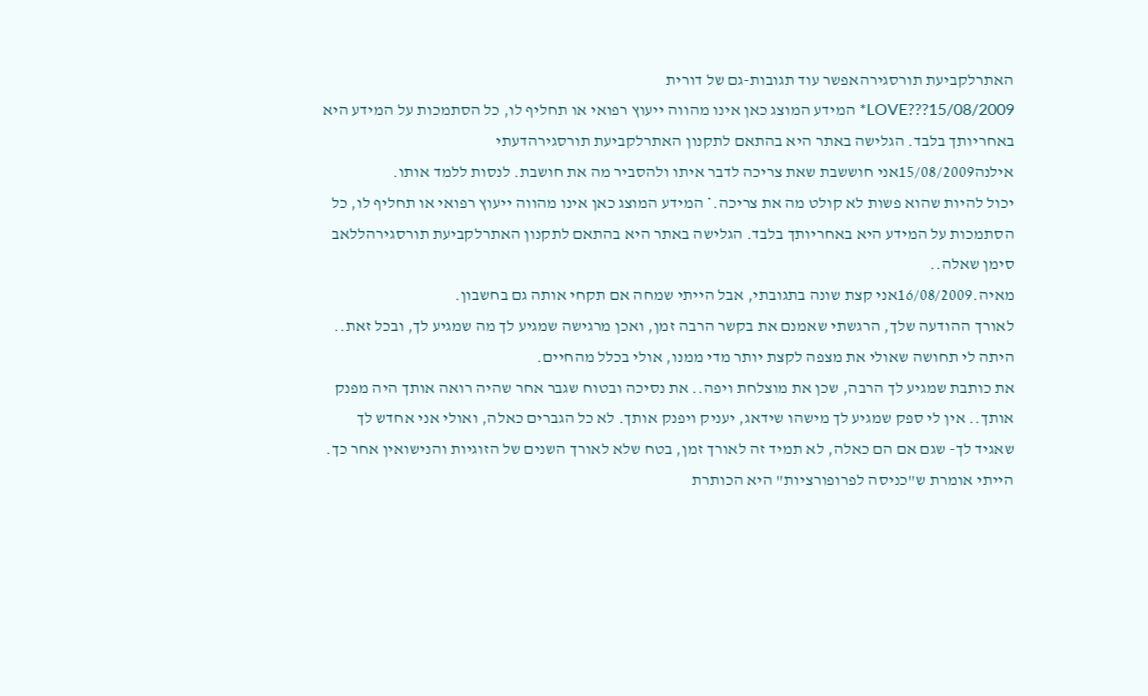האתרלקביעת תורסגירהאפשר עוד תגובות-גם של דורית
LOVE???15/08/2009* המידע המוצג כאן אינו מהווה ייעוץ רפואי או תחליף לו, כל הסתמכות על המידע היא באחריותך בלבד. הגלישה באתר היא בהתאם לתקנון האתרלקביעת תורסגירהדעתי
אילנה15/08/2009אני חוששבת שאת צריכה לדבר איתו ולהסביר מה את חושבת. לנסות ללמד אותו.
יכול להיות שהוא פשות לא קולט מה את צריכה.* המידע המוצג כאן אינו מהווה ייעוץ רפואי או תחליף לו, כל הסתמכות על המידע היא באחריותך בלבד. הגלישה באתר היא בהתאם לתקנון האתרלקביעת תורסגירהללאב סימן שאלה..
מאיה.16/08/2009אני קצת שונה בתגובתי, אבל הייתי שמחה אם תקחי אותה גם בחשבון.
לאורך ההודעה שלך, הרגשתי שאמנם את בקשר הרבה זמן, ואכן מרגישה שמגיע לך מה שמגיע לך, ובכל זאת.. היתה לי תחושה שאולי את מצפה לקצת יותר מדי ממנו, אולי בכלל מהחיים.
את כותבת שמגיע לך הרבה, שכן את מוצלחת ויפה.. את נסיכה ובטוח שגבר אחר שהיה רואה אותך היה מפנק אותך.. אין לי ספק שמגיע לך מישהו שידאג, יעניק ויפנק אותך. לא כל הגברים כאלה, ואולי אני אחדש לך שאגיד לך- שגם אם הם כאלה, לא תמיד זה לאורך זמן, בטח שלא לאורך השנים של הזוגיות והנישואין אחר כך. הייתי אומרת ש"כניסה לפרופורציות" היא הכותרת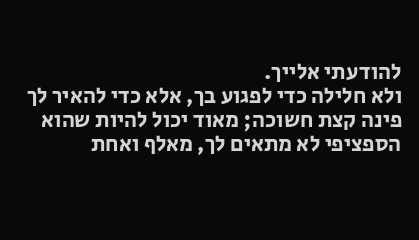להודעתי אלייך.
ולא חלילה כדי לפגוע בך, אלא כדי להאיר לך פינה קצת חשוכה; מאוד יכול להיות שהוא הספציפי לא מתאים לך, מאלף ואחת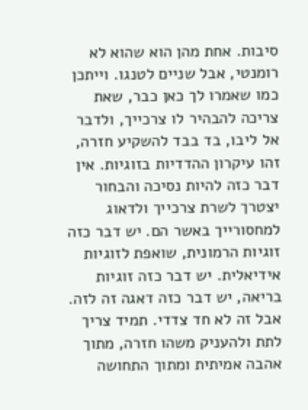סיבות. אחת מהן הוא שהוא לא רומנטי, אבל שניים לטנגו. וייתכן כמו שאמרו לך כאן כבר, שאת צריכה להבהיר לו צרכייך, ולדבר אל ליבו, בד בבד להשקיע חזרה, זהו עיקרון ההדדיות בזוגיות. אין דבר כזה להיות נסיכה והבחור יצטרך לשרת צרכייך ולדאוג למחסורייך באשר הם. יש דבר כזה זוגיות הרמונית, שואפת לזוגיות אידיאלית. יש דבר כזה זוגיות בריאה, יש דבר כזה דאגה זה לזה. אבל זה לא חד צדדי. תמיד צריך לתת ולהעניק משהו חזרה, מתוך אהבה אמיתית ומתוך התחושה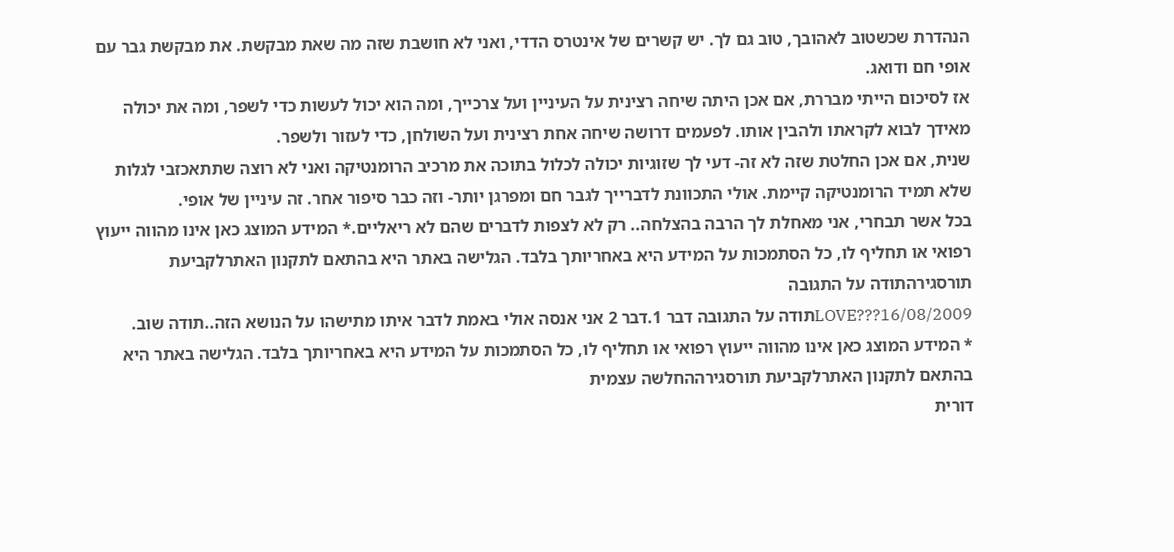הנהדרת שכשטוב לאהובך, טוב גם לך. יש קשרים של אינטרס הדדי, ואני לא חושבת שזה מה שאת מבקשת. את מבקשת גבר עם אופי חם ודואג.
אז לסיכום הייתי מבררת, אם אכן היתה שיחה רצינית על העיניין ועל צרכייך, ומה הוא יכול לעשות כדי לשפר, ומה את יכולה מאידך לבוא לקראתו ולהבין אותו. לפעמים דרושה שיחה אחת רצינית ועל השולחן, כדי לעזור ולשפר.
שנית, אם אכן החלטת שזה לא זה- דעי לך שזוגיות יכולה לכלול בתוכה את מרכיב הרומנטיקה ואני לא רוצה שתתאכזבי לגלות שלא תמיד הרומנטיקה קיימת. אולי התכוונת לדברייך לגבר חם ומפרגן יותר- וזה כבר סיפור אחר. זה עיניין של אופי.
בכל אשר תבחרי, אני מאחלת לך הרבה בהצלחה.. רק לא לצפות לדברים שהם לא ריאליים.* המידע המוצג כאן אינו מהווה ייעוץ רפואי או תחליף לו, כל הסתמכות על המידע היא באחריותך בלבד. הגלישה באתר היא בהתאם לתקנון האתרלקביעת תורסגירהתודה על התגובה
LOVE???16/08/2009תודה על התגובה דבר 1.דבר 2 אני אנסה אולי באמת לדבר איתו מתישהו על הנושא הזה..תודה שוב.
* המידע המוצג כאן אינו מהווה ייעוץ רפואי או תחליף לו, כל הסתמכות על המידע היא באחריותך בלבד. הגלישה באתר היא בהתאם לתקנון האתרלקביעת תורסגירההחלשה עצמית
דורית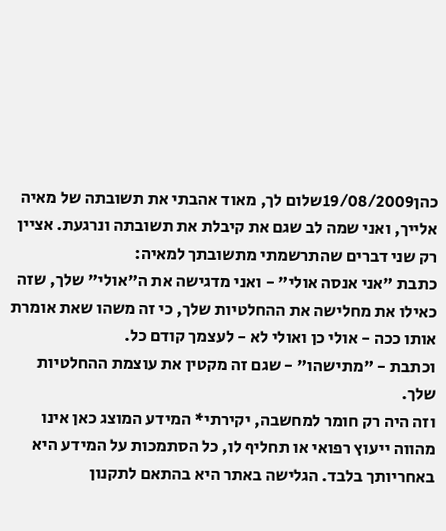כהן19/08/2009שלום לך, מאוד אהבתי את תשובתה של מאיה אלייך, ואני שמה לב שגם את קיבלת את תשובתה ונרגעת. אציין רק שני דברים שהתרשמתי מתשובתך למאיה:
כתבת "אני אנסה אולי" - ואני מדגישה את ה"אולי" שלך, שזה כאילו את מחלישה את ההחלטיות שלך, כי זה משהו שאת אומרת אותו ככה - אולי כן ואולי לא - לעצמך קודם כל.
וכתבת - "מתישהו" - שגם זה מקטין את עוצמת ההחלטיות שלך.
וזה היה רק חומר למחשבה, יקירתי* המידע המוצג כאן אינו מהווה ייעוץ רפואי או תחליף לו, כל הסתמכות על המידע היא באחריותך בלבד. הגלישה באתר היא בהתאם לתקנון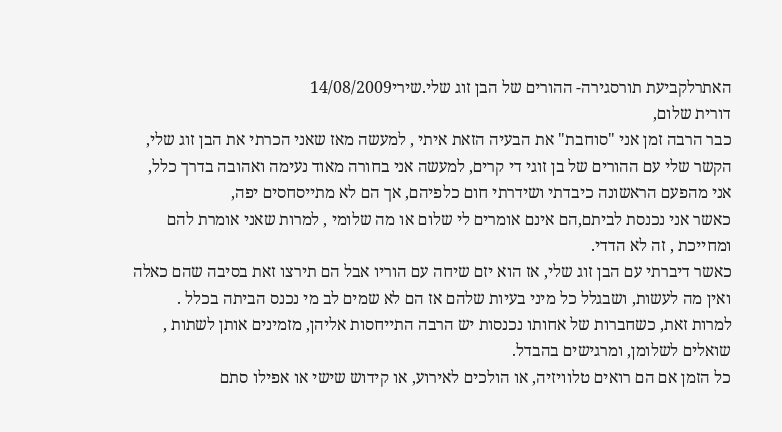האתרלקביעת תורסגירה- ההורים של הבן זוג שלי.שירי14/08/2009
דורית שלום,
כבר הרבה זמן אני "סוחבת" את הבעיה הזאת איתי , למעשה מאז שאני הכרתי את הבן זוג שלי,
הקשר שלי עם ההורים של בן זוגי די קרים, למעשה אני בחורה מאוד נעימה ואהובה בדרך כלל,
אני מהפעם הראשונה כיבדתי ושידרתי חום כלפיהם, אך הם לא מתייסחסים יפה,
כאשר אני נכנסת לביתם,הם אינם אומרים לי שלום או מה שלומי , למרות שאני אומרת להם ומחייכת , זה לא הדדי.
כאשר דיברתי עם הבן זוג שלי, אז הוא יזם שיחה עם הוריו אבל הם תירצו זאת בסיבה שהם כאלה ואין מה לעשות, ושבגלל כל מיני בעיות שלהם אז הם לא שמים לב מי נכנס הביתה בכלל .
למרות זאת, כשחברות של אחותו נכנסות יש הרבה התייחסות אליהן, מזמינים אותן לשתות , שואלים לשלומן, ומרגישים בהבדל.
כל הזמן אם הם רואים טלוויזיה, או הולכים לאירוע, או קידוש שישי או אפילו סתם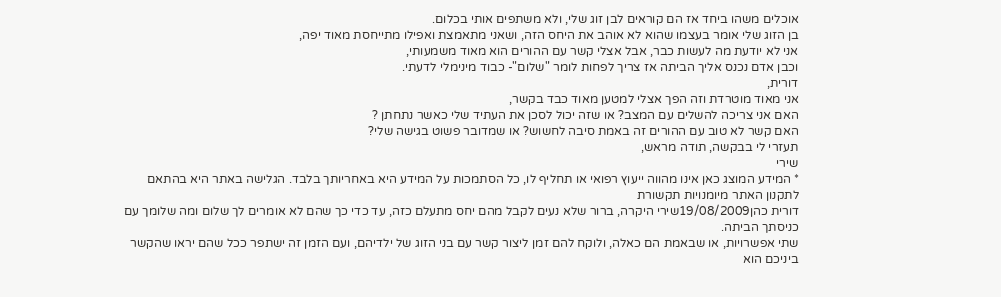אוכלים משהו ביחד אז הם קוראים לבן זוג שלי, ולא משתפים אותי בכלום.
בן הזוג שלי אומר בעצמו שהוא לא אוהב את היחס הזה, ושאני מתאמצת ואפילו מתייחסת מאוד יפה,
אני לא יודעת מה לעשות כבר, אבל אצלי קשר עם ההורים הוא מאוד משמעותי,
וכבן אדם נכנס אליך הביתה אז צריך לפחות לומר "שלום"- כבוד מינימלי לדעתי.
דורית,
אני מאוד מוטרדת וזה הפך אצלי למטען מאוד כבד בקשר,
האם אני צריכה להשלים עם המצב? או שזה יכול לסכן את העתיד שלי כאשר נתחתן ?
האם קשר לא טוב עם ההורים זה באמת סיבה לחשוש? או שמדובר פשוט בגישה שלי?
תעזרי לי בבקשה, תודה מראש,
שירי
* המידע המוצג כאן אינו מהווה ייעוץ רפואי או תחליף לו, כל הסתמכות על המידע היא באחריותך בלבד. הגלישה באתר היא בהתאם לתקנון האתר מיומנויות תקשורת
דורית כהן19/08/2009שירי היקרה, ברור שלא נעים לקבל מהם יחס מתעלם כזה, עד כדי כך שהם לא אומרים לך שלום ומה שלומך עם כניסתך הביתה.
שתי אפשרויות, או שבאמת הם כאלה, ולוקח להם זמן ליצור קשר עם בני הזוג של ילדיהם, ועם הזמן זה ישתפר ככל שהם יראו שהקשר ביניכם הוא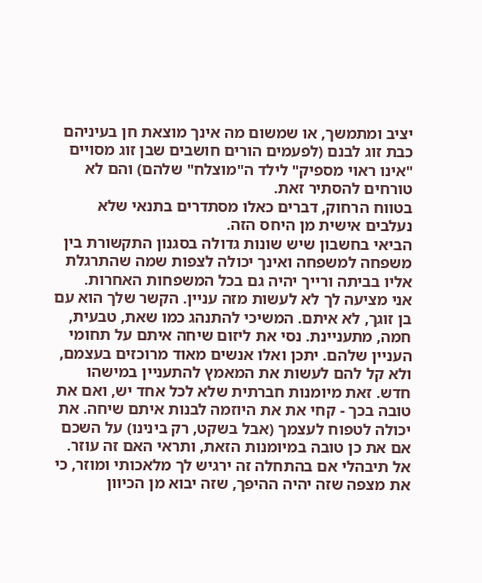יציב ומתמשך, או שמשום מה אינך מוצאת חן בעיניהם כבת זוג לבנם (לפעמים הורים חושבים שבן זוג מסויים "אינו ראוי מספיק" לילד ה"מוצלח" שלהם) והם לא טורחים להסתיר זאת.
בטווח הרחוק, דברים כאלו מסתדרים בתנאי שלא נעלבים אישית מן היחס הזה.
הביאי בחשבון שיש שונות גדולה בסגנון התקשורת בין משפחה למשפחה ואינך יכולה לצפות שמה שהתרגלת אליו בביתה ורייך יהיה גם בכל המשפחות האחרות.
אני מציעה לך לא לעשות מזה עניין. הקשר שלך הוא עם בן זוגך, לא איתם. המשיכי להתנהג כמו שאת, טבעית, חמה, מתעניינת. נסי את ליזום שיחה איתם על תחומי העניין שלהם. יתכן ואלו אנשים מאוד מרוכזים בעצמם, ולא קל להם לעשות את המאמץ להתעניין במישהו חדש. זאת מיומנות חברתית שלא לכל אחד יש, ואם את טובה בכך - קחי את את היוזמה לבנות איתם שיחה. את יכולה לטפוח לעצמך (אבל בשקט, רק בינינו) על השכם אם את כן טובה במיומנות הזאת, ותראי האם זה עוזר. אל תיבהלי אם בהתחלה זה ירגיש לך מלאכותי ומוזר, כי את מצפה שזה יהיה ההיפך, שזה יבוא מן הכיוון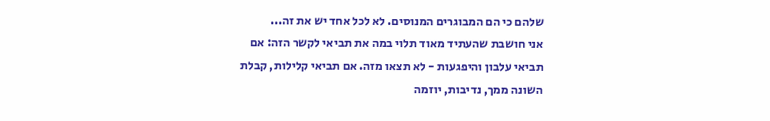שלהם כי הם המבוגרים המנוסים. לא לכל אחד יש את זה...
אני חושבת שהעתיד מאוד תלוי במה את תביאי לקשר הזה: אם תביאי עלבון והיפגעות - לא תצאו מזה. אם תביאי קלילות, קבלת השונה ממך, נדיבות, יוזמה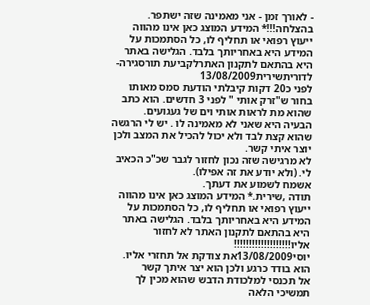- לאורך זמן - אני מאמינה שזה ישתפר.
בהצלחה!!!* המידע המוצג כאן אינו מהווה ייעוץ רפואי או תחליף לו, כל הסתמכות על המידע היא באחריותך בלבד. הגלישה באתר היא בהתאם לתקנון האתרלקביעת תורסגירה- לדוריתשירית13/08/2009
לפני כ20 דקות קיבלתי הודעת סמס מאותו בחור ש"זרק אותי " לפני 3 חדשים. הוא כתב שהוא מת לראות אותי וים של געגועים.
הבעיה היא שאני לא מאמינה לו . יש לי הרגשה שהוא קצת לבד ולא יכול להכיל את המצב ולכן יוצר איתי קשר.
לא מרגישה שזה נכון לחזור לגבר שכ"כ הכאיב לי. (ולא יודע את זה אפילו).
אשמח לשמוע את דעתך.
תודה ,שירית.* המידע המוצג כאן אינו מהווה ייעוץ רפואי או תחליף לו, כל הסתמכות על המידע היא באחריותך בלבד. הגלישה באתר היא בהתאם לתקנון האתר לא לחזור אליו!!!!!!!!!!!!!!!!!!!
יוסי13/08/2009את צודקת אל תחזרי אליו.
הוא בודד כרגע ולכן הוא יצר איתך קשר
אל תכנסי למלכודת הדבש שהוא מכין לך
תמשיכי הלאה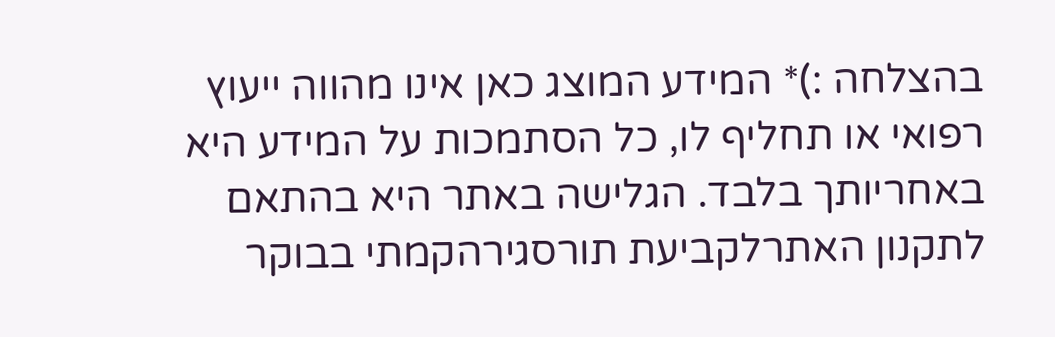בהצלחה :)* המידע המוצג כאן אינו מהווה ייעוץ רפואי או תחליף לו, כל הסתמכות על המידע היא באחריותך בלבד. הגלישה באתר היא בהתאם לתקנון האתרלקביעת תורסגירהקמתי בבוקר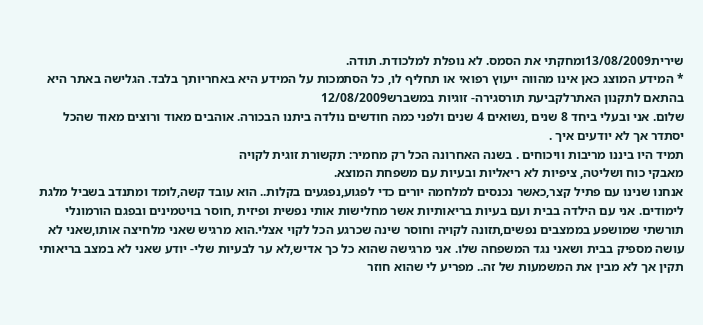שירית13/08/2009ומחקתי את הסמס. לא נופלת למלכודת. תודה.
* המידע המוצג כאן אינו מהווה ייעוץ רפואי או תחליף לו, כל הסתמכות על המידע היא באחריותך בלבד. הגלישה באתר היא בהתאם לתקנון האתרלקביעת תורסגירה- זוגיות במשברש12/08/2009
שלום. אני ובעלי ביחד 8 שנים ,נשואים 4 שנים ולפני כמה חודשים נולדה ביתנו הבכורה. אוהבים מאוד ורוצים מאוד שהכל יסתדר אך לא יודעים איך .
תמיד היו ביננו מריבות וויכוחים . בשנה האחרונה הכל רק מחמיר: תקשורת זוגית לקויה
מאבקי כוח ושליטה, ציפיות לא ריאליות ובעיות עם משפחת המוצא.
אנחנו שנינו עם פתיל קצר,כאשר נכנסים למלחמה יורים כדי לפגוע,נפגעים בקלות.. הוא עובד קשה,לומד ומתנדב בשביל מלגת לימודים. אני עם הילדה בבית ועם בעיות בריאותיות אשר מחלישות אותי נפשית ופיזית ,חוסר בויטמינים ובפגם הורמונלי תורשתי שמושפע בממצבים נפשים,תזונה לקויה וחוסר שינה שכרגע הכל לקוי אצלי.הוא מרגיש שאני מלחיצה אותו,שאני לא עושה מספיק בבית ושאני נגד המשפחה שלו. אני מרגישה שהוא כל כך אדיש,לא ער לבעיות שלי- יודע שאני לא במצב בריאותי תקין אך לא מבין את המשמעות של זה.. מפריע לי שהוא חוזר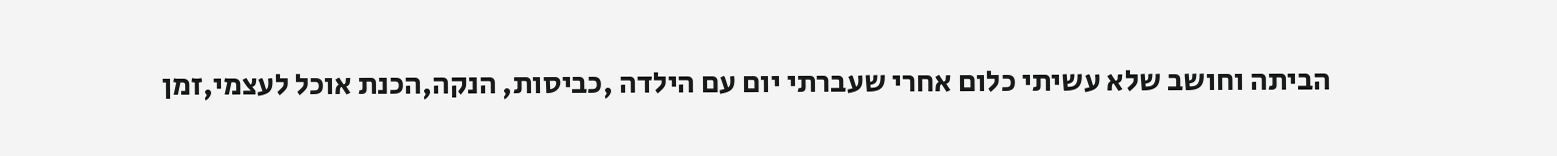הביתה וחושב שלא עשיתי כלום אחרי שעברתי יום עם הילדה ,כביסות, הנקה,הכנת אוכל לעצמי,זמן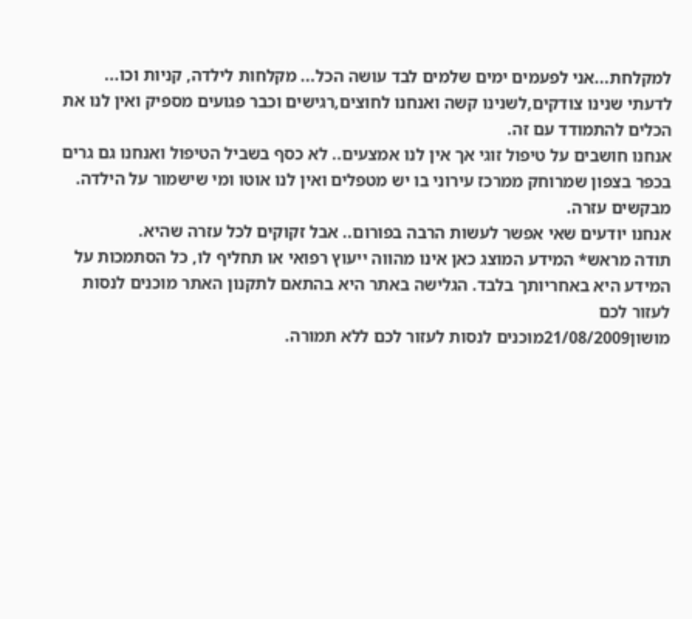למקלחת...אני לפעמים ימים שלמים לבד עושה הכל... מקלחות לילדה, קניות וכו...
לדעתי שנינו צודקים,לשנינו קשה ואנחנו לחוצים,רגישים וכבר פגועים מספיק ואין לנו את הכלים להתמודד עם זה.
אנחנו חושבים על טיפול זוגי אך אין לנו אמצעים.. לא כסף בשביל הטיפול ואנחנו גם גרים בכפר בצפון שמרוחק ממרכז עירוני בו יש מטפלים ואין לנו אוטו ומי שישמור על הילדה.
מבקשים עזרה.
אנחנו יודעים שאי אפשר לעשות הרבה בפורום.. אבל זקוקים לכל עזרה שהיא.
תודה מראש* המידע המוצג כאן אינו מהווה ייעוץ רפואי או תחליף לו, כל הסתמכות על המידע היא באחריותך בלבד. הגלישה באתר היא בהתאם לתקנון האתר מוכנים לנסות לעזור לכם
מושון21/08/2009מוכנים לנסות לעזור לכם ללא תמורה.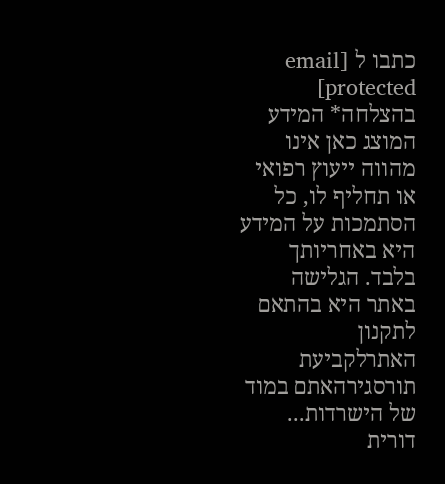כתבו ל [email protected]
בהצלחה* המידע המוצג כאן אינו מהווה ייעוץ רפואי או תחליף לו, כל הסתמכות על המידע היא באחריותך בלבד. הגלישה באתר היא בהתאם לתקנון האתרלקביעת תורסגירהאתם במוד של הישרדות...
דורית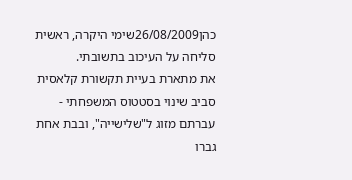כהן26/08/2009שימי היקרה, ראשית סליחה על העיכוב בתשובתי.
את מתארת בעיית תקשורת קלאסית סביב שינוי בסטטוס המשפחתי - עברתם מזוג ל"שלישייה", ובבת אחת גברו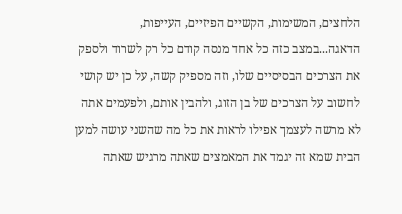הלחצים, המשימות, הקשיים הפיזיים, העייפות, הדאגה...במצב כזה כל אחד מנסה קודם כל רק לשרוד ולספק את הצרכים הבסיסיים שלו, וזה מספיק קשה, על כן יש קושי לחשוב על הצרכים של בן הזוג, ולהבין אותם, ולפעמים אתה לא מרשה לעצמך אפילו לראות את כל מה שהשני עושה למען הבית שמא זה יגמד את המאמצים שאתה מרגיש שאתה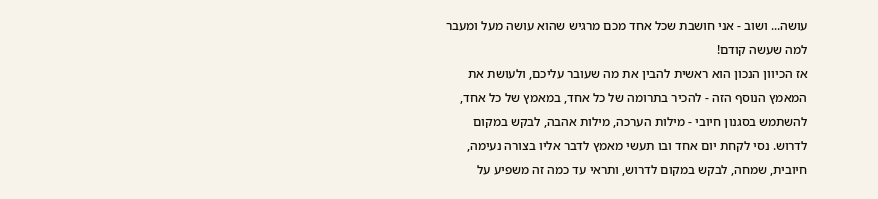עושה... ושוב - אני חושבת שכל אחד מכם מרגיש שהוא עושה מעל ומעבר למה שעשה קודם!
אז הכיוון הנכון הוא ראשית להבין את מה שעובר עליכם, ולעושת את המאמץ הנוסף הזה - להכיר בתרומה של כל אחד, במאמץ של כל אחד, להשתמש בסגנון חיובי - מילות הערכה, מילות אהבה, לבקש במקום לדרוש. נסי לקחת יום אחד ובו תעשי מאמץ לדבר אליו בצורה נעימה, חיובית, שמחה, לבקש במקום לדרוש, ותראי עד כמה זה משפיע על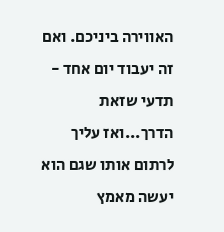האווירה ביניכם. ואם זה יעבוד יום אחד - תדעי שזאת הדרך...ואז עליך לרתום אותו שגם הוא יעשה מאמץ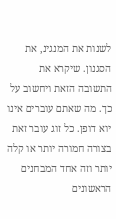לשנות את המנגינ, את הסגנון. שיקרא את התשובה הזאת ויחשוב על כך. מה שאתם עוברים אינו יוא דופן. כל זוג עובר זאת בצורה חמורה יותר או קלה יותר וזה אחד המבחנים הראשונים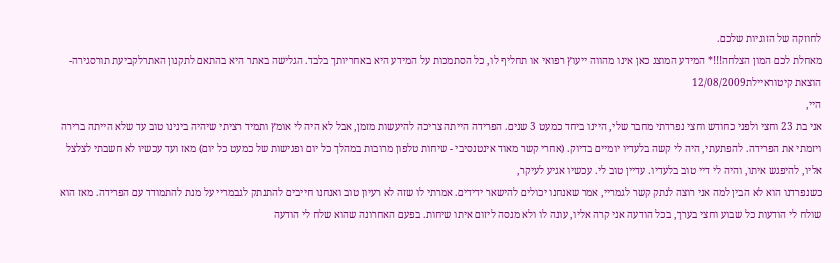לחוזקה של הזוגיות שלכם.
מאחלת לכם המון הצלחה!!!* המידע המוצג כאן אינו מהווה ייעוץ רפואי או תחליף לו, כל הסתמכות על המידע היא באחריותך בלבד. הגלישה באתר היא בהתאם לתקנון האתרלקביעת תורסגירה- הוצאת קיטוראיילת12/08/2009
היי,
אני בת 23 וחצי ולפני כחודש וחצי נפרדתי מחבר שלי, היינו ביחד כמעט 3 שנים. הפרידה הייתה צריכה להיעשות מזמן, אבל לא היה לי אומץ ותמיד רציתי שיהיה בינינו טוב עד שלא הייתה ברירה ויזמתי את הפרידה. להפתעתי, היה לי קשה בלעדיו יומיים בדיוק. (אחרי קשר מאוד אינטנסיבי - שיחות טלפון מרובות במהלך כל יום ופגישות של כמעט כל יום) מאז ועד עכשיו לא חשבתי לצלצל אליו, להיפגש איתו, והיה לי דיי טוב בלעדיו. עדיין טוב לי. עכשיו אגיע לעיקר,
כשנפרדנו הוא לא הבין למה אני רוצה לנתק קשר לגמריי, אמר שאנחנו יכולים להישאר ידידים. אמרתי לו שזה לא רעיון טוב ואנחנו חייבים להתנתק לגבמריי על מנת להתמודד עם הפרידה. מאז הוא שולח לי הודעות כל שבוע וחצי בערך, בכל הודעה אני קרה אליו, עונה לו ולא מנסה ליזום איתו שיחות. בפעם האחרונה שהוא שלח לי הודעה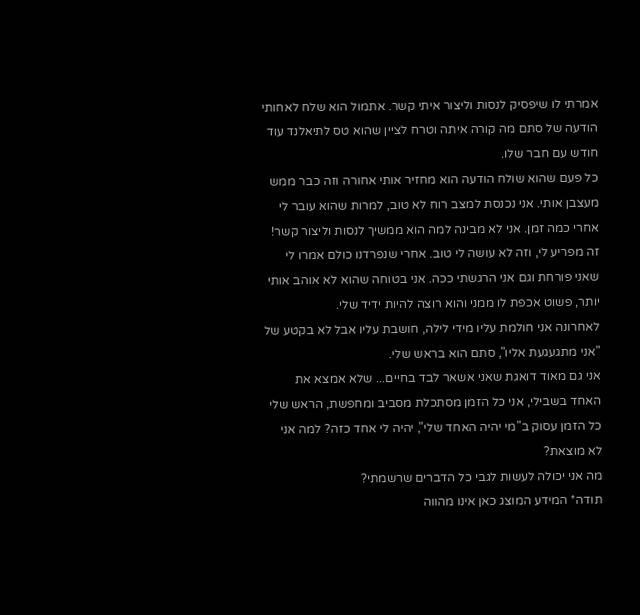אמרתי לו שיפסיק לנסות וליצור איתי קשר. אתמול הוא שלח לאחותי הודעה של סתם מה קורה איתה וטרח לציין שהוא טס לתיאלנד עוד חודש עם חבר שלו.
כל פעם שהוא שולח הודעה הוא מחזיר אותי אחורה וזה כבר ממש מעצבן אותי. אני נכנסת למצב רוח לא טוב, למרות שהוא עובר לי אחרי כמה זמן. אני לא מבינה למה הוא ממשיך לנסות וליצור קשר! זה מפריע לי, וזה לא עושה לי טוב. אחרי שנפרדנו כולם אמרו לי שאני פורחת וגם אני הרגשתי ככה. אני בטוחה שהוא לא אוהב אותי יותר, פשוט אכפת לו ממני והוא רוצה להיות ידיד שלי.
לאחרונה אני חולמת עליו מידי לילה, חושבת עליו אבל לא בקטע של "אני מתגעגעת אליו", סתם הוא בראש שלי.
אני גם מאוד דואגת שאני אשאר לבד בחיים... שלא אמצא את האחד בשבילי, אני כל הזמן מסתכלת מסביב ומחפשת, הראש שלי כל הזמן עסוק ב"מי יהיה האחד שלי", יהיה לי אחד כזה? למה אני לא מוצאת?
מה אני יכולה לעשות לגבי כל הדברים שרשמתי?
תודה* המידע המוצג כאן אינו מהווה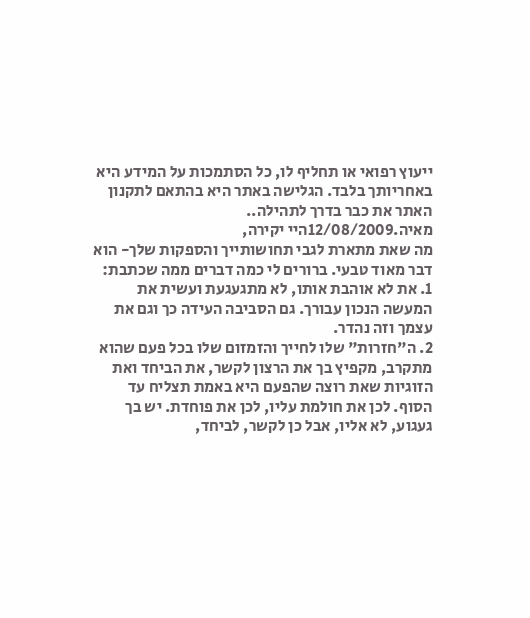ייעוץ רפואי או תחליף לו, כל הסתמכות על המידע היא באחריותך בלבד. הגלישה באתר היא בהתאם לתקנון האתר את כבר בדרך לתהילה..
מאיה.12/08/2009היי יקירה,
מה שאת מתארת לגבי תחושותייך והספקות שלך- הוא דבר מאוד טבעי. ברורים לי כמה דברים ממה שכתבת:
1. את לא אוהבת אותו, לא מתגעגעת ועשית את המעשה הנכון עבורך. גם הסביבה העידה כך וגם את עצמך וזה נהדר.
2. ה"חזרות" שלו לחייך והזמזום שלו בכל פעם שהוא מתקרב, מקפיץ בך את הרצון לקשר, את הביחד ואת הזוגיות שאת רוצה שהפעם היא באמת תצליח עד הסוף. לכן את חולמת עליו, לכן את פוחדת. יש בך געגוע, לא אליו, אבל כן לקשר, לביחד,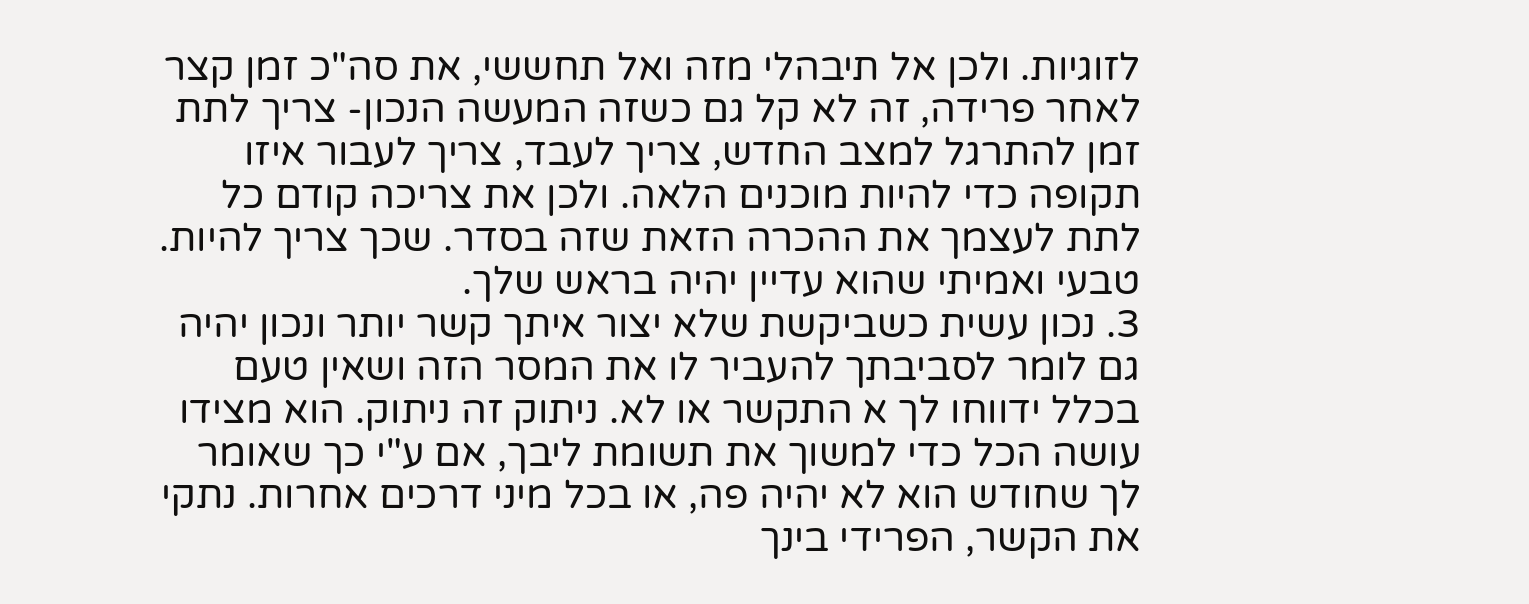לזוגיות. ולכן אל תיבהלי מזה ואל תחששי, את סה"כ זמן קצר לאחר פרידה, זה לא קל גם כשזה המעשה הנכון- צריך לתת זמן להתרגל למצב החדש, צריך לעבד, צריך לעבור איזו תקופה כדי להיות מוכנים הלאה. ולכן את צריכה קודם כל לתת לעצמך את ההכרה הזאת שזה בסדר. שכך צריך להיות. טבעי ואמיתי שהוא עדיין יהיה בראש שלך.
3. נכון עשית כשביקשת שלא יצור איתך קשר יותר ונכון יהיה גם לומר לסביבתך להעביר לו את המסר הזה ושאין טעם בכלל ידווחו לך א התקשר או לא. ניתוק זה ניתוק. הוא מצידו עושה הכל כדי למשוך את תשומת ליבך, אם ע"י כך שאומר לך שחודש הוא לא יהיה פה, או בכל מיני דרכים אחרות. נתקי את הקשר, הפרידי בינך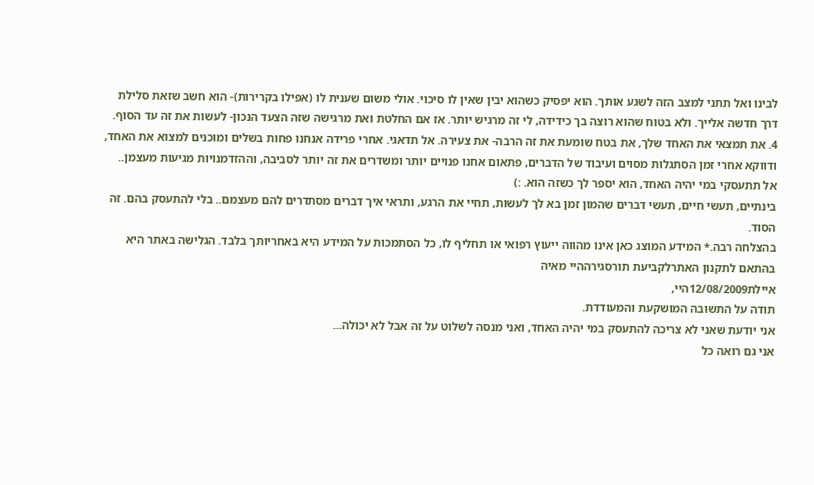לבינו ואל תתני למצב הזה לשגע אותך. הוא יפסיק כשהוא יבין שאין לו סיכוי. אולי משום שענית לו (אפילו בקרירות)- הוא חשב שזאת סלילת דרך חדשה אלייך. ולא בטוח שהוא רוצה בך כידידה, לי זה מרגיש יותר. אז אם החלטת ואת מרגישה שזה הצעד הנכון- לעשות את זה עד הסוף.
4. את תמצאי את האחד שלך, את בטח שומעת את זה הרבה- את צעירה. אל תדאגי. אחרי פרידה אנחנו פחות בשלים ומוכנים למצוא את האחד, ודווקא אחרי זמן הסתגלות מסוים ועיבוד של הדברים, פתאום אחנו פנויים יותר ומשדרים את זה יותר לסביבה, וההזדמנויות מגיעות מעצמן.. אל תתעסקי במי יהיה האחד, הוא יספר לך כשזה הוא. :)
בינתיים, תעשי חיים, תעשי דברים שהמון זמן בא לך לעשות, תחיי את הרגע, ותראי איך דברים מסתדרים להם מעצמם.. בלי להתעסק בהם. זה הסוד.
בהצלחה רבה.* המידע המוצג כאן אינו מהווה ייעוץ רפואי או תחליף לו, כל הסתמכות על המידע היא באחריותך בלבד. הגלישה באתר היא בהתאם לתקנון האתרלקביעת תורסגירההיי מאיה
איילת12/08/2009היי,
תודה על התשובה המושקעת והמעודדת.
אני יודעת שאני לא צריכה להתעסק במי יהיה האחד, ואני מנסה לשלוט על זה אבל לא יכולה...
אני גם רואה כל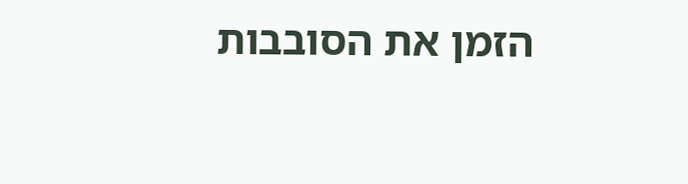הזמן את הסובבות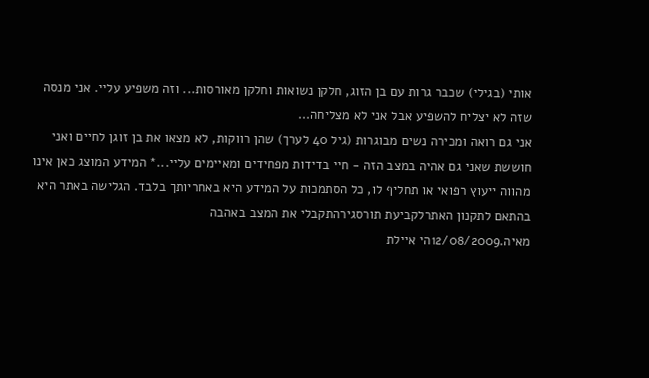אותי (בגילי) שכבר גרות עם בן הזוג, חלקן נשואות וחלקן מאורסות... וזה משפיע עליי. אני מנסה שזה לא יצליח להשפיע אבל אני לא מצליחה...
אני גם רואה ומכירה נשים מבוגרות (גיל 40 לערך) שהן רווקות, לא מצאו את בן זוגן לחיים ואני חוששת שאני גם אהיה במצב הזה - חיי בדידות מפחידים ומאיימים עליי...* המידע המוצג כאן אינו מהווה ייעוץ רפואי או תחליף לו, כל הסתמכות על המידע היא באחריותך בלבד. הגלישה באתר היא בהתאם לתקנון האתרלקביעת תורסגירהתקבלי את המצב באהבה
מאיה.12/08/2009הי איילת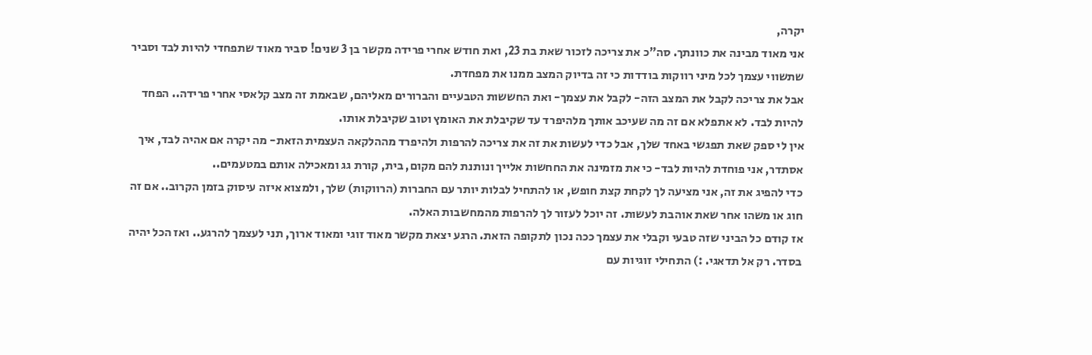יקרה,
אני מאוד מבינה את כוונתך. סה"כ את צריכה לזכור שאת בת 23, ואת חודש אחרי פרידה מקשר בן 3 שנים! סביר מאוד שתפחדי להיות לבד וסביר שתשווי עצמך לכל מיני רווקות בודדות כי זה בדיוק המצב ממנו את מפחדת.
אבל את צריכה לקבל את המצב הזה- לקבל את עצמך- ואת החששות הטבעיים והברורים מאליהם, שבאמת זה מצב קלאסי אחרי פרידה.. הפחד להיות לבד. לא אתפלא אם זה מה שעיכב אותך מלהיפרד עד שקיבלת את האומץ וטוב שקיבלת אותו.
אין לי ספק שאת תפגשי באחד שלך, אבל כדי לעשות את זה את צריכה להרפות ולהיפרד מההלקאה העצמית הזאת- מה יקרה אם אהיה לבד, איך אסתדר, אני פוחדת להיות לבד- כי את מזמינה את החחשות אלייך ונותנת להם מקום, בית, קורת גג ומאכילה אותם במטעמים..
כדי להפיג את זה, אני מציעה לך לקחת קצת חופש, או להתחיל לבלות יותר עם החברות (הרווקות) שלך, ולמצוא איזה עיסוק בזמן הקרוב.. אם זה חוג או משהו אחר שאת אוהבת לעשות. זה יוכל לעזור לך להרפות מהמחשבות האלה.
אז קודם כל הביני שזה טבעי וקבלי את עצמך ככה נכון לתקופה הזאת. הרגע יצאת מקשר מאוד זוגי ומאוד ארוך, תני לעצמך להרגע.. ואז הכל יהיה בסדר. רק אל תדאגי. :) התחילי זוגיות עם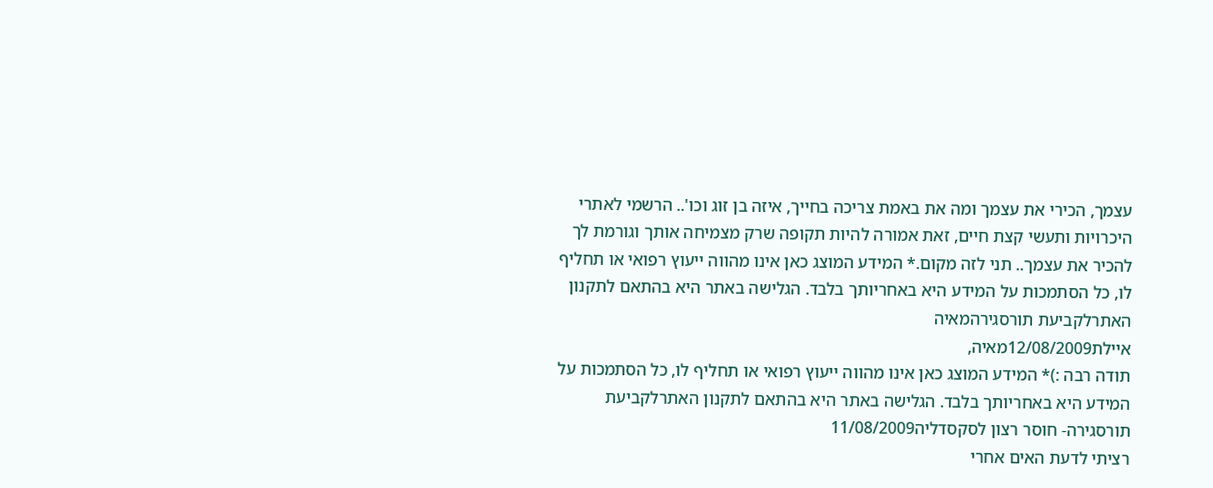עצמך, הכירי את עצמך ומה את באמת צריכה בחייך, איזה בן זוג וכו'.. הרשמי לאתרי היכרויות ותעשי קצת חיים, זאת אמורה להיות תקופה שרק מצמיחה אותך וגורמת לך להכיר את עצמך.. תני לזה מקום.* המידע המוצג כאן אינו מהווה ייעוץ רפואי או תחליף לו, כל הסתמכות על המידע היא באחריותך בלבד. הגלישה באתר היא בהתאם לתקנון האתרלקביעת תורסגירהמאיה
איילת12/08/2009מאיה,
תודה רבה :)* המידע המוצג כאן אינו מהווה ייעוץ רפואי או תחליף לו, כל הסתמכות על המידע היא באחריותך בלבד. הגלישה באתר היא בהתאם לתקנון האתרלקביעת תורסגירה- חוסר רצון לסקסדליה11/08/2009
רציתי לדעת האים אחרי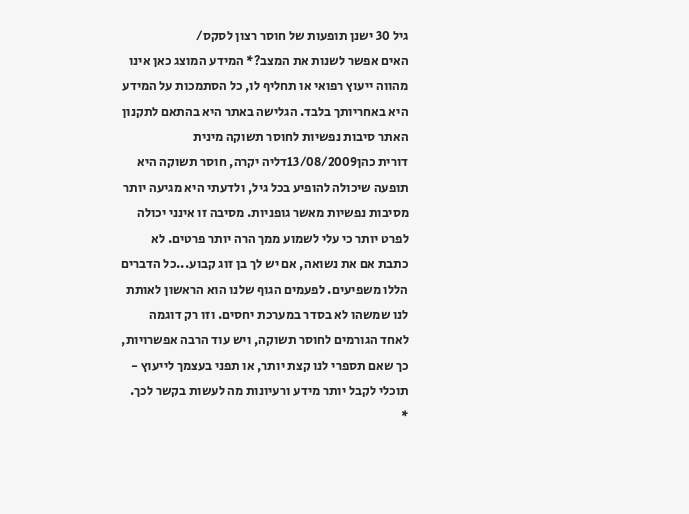גיל 30 ישנן תופעות של חוסר רצון לסקס/
האים אפשר לשנות את המצב?* המידע המוצג כאן אינו מהווה ייעוץ רפואי או תחליף לו, כל הסתמכות על המידע היא באחריותך בלבד. הגלישה באתר היא בהתאם לתקנון האתר סיבות נפשיות לחוסר תשוקה מינית
דורית כהן13/08/2009דליה יקרה, חוסר תשוקה היא תופעה שיכולה להופיע בכל גיל, ולדעתי היא מגיעה יותר מסיבות נפשיות מאשר גופניות. מסיבה זו אינני יכולה לפרט יותר כי עלי לשמוע ממך הרה יותר פרטים. לא כתבת אם את נשואה, אם יש לך בן זוג קבוע...כל הדברים הללו משפיעים. לפעמים הגוף שלנו הוא הראשון לאותת לנו שמשהו לא בסדר במערכת יחסים. וזו רק דוגמה לאחד הגורמים לחוסר תשוקה, ויש עוד הרבה אפשרויות, כך שאם תספרי לנו קצת יותר, או תפני בעצמך לייעוץ - תוכלי לקבל יותר מידע ורעיונות מה לעשות בקשר לכך.
*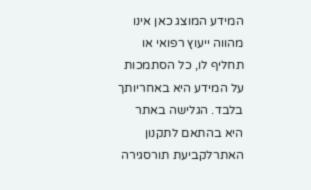המידע המוצג כאן אינו מהווה ייעוץ רפואי או תחליף לו, כל הסתמכות על המידע היא באחריותך בלבד. הגלישה באתר היא בהתאם לתקנון האתרלקביעת תורסגירה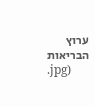ערוץ הבריאות
.jpg)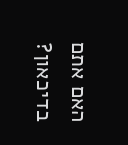האם אתם בדיכאון?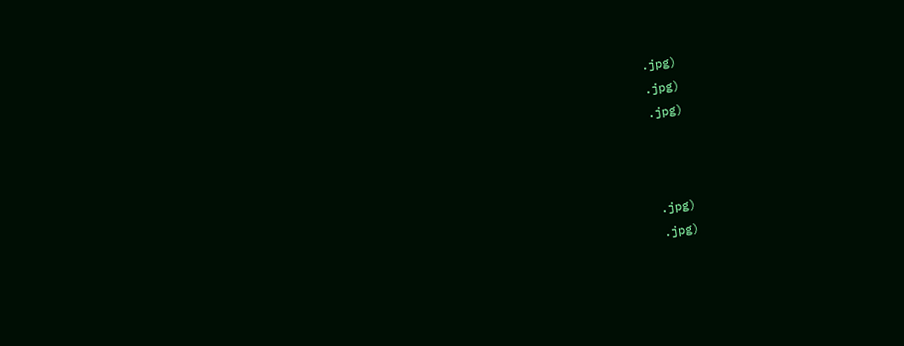.jpg)
.jpg)
.jpg)



.jpg)
.jpg)